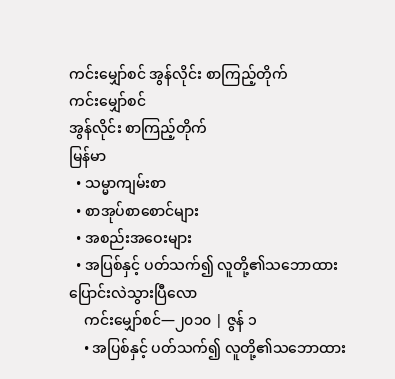ကင်းမျှော်စင် အွန်လိုင်း စာကြည့်တိုက်
ကင်းမျှော်စင်
အွန်လိုင်း စာကြည့်တိုက်
မြန်မာ
  • သမ္မာကျမ်းစာ
  • စာအုပ်စာစောင်များ
  • အစည်းအဝေးများ
  • အပြစ်နှင့် ပတ်သက်၍ လူတို့၏သဘောထား ပြောင်းလဲသွားပြီလော
    ကင်းမျှော်စင်—၂၀၁၀ | ဇွန် ၁
    • အပြစ်နှင့် ပတ်သက်၍ လူတို့၏သဘောထား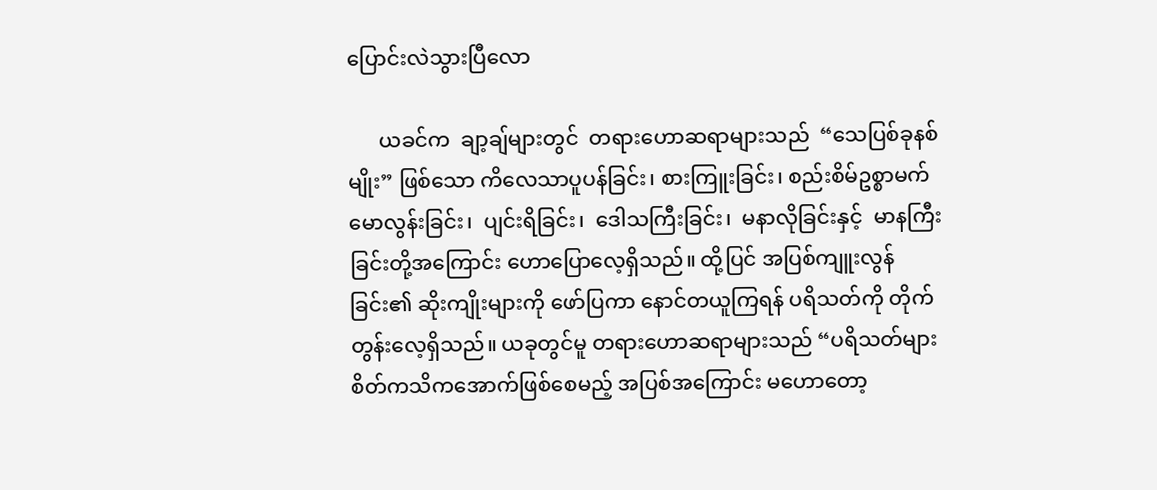ပြောင်းလဲသွားပြီလော

      ယခင်က  ချာ့ချ်များတွင်  တရားဟောဆရာများသည်  “သေပြစ်ခုနစ်မျိုး” ဖြစ်သော ကိလေသာပူပန်ခြင်း၊ စားကြူးခြင်း၊ စည်းစိမ်ဥစ္စာမက်မောလွန်းခြင်း၊  ပျင်းရိခြင်း၊  ဒေါသကြီးခြင်း၊  မနာလိုခြင်းနှင့်  မာနကြီးခြင်းတို့အကြောင်း ဟောပြောလေ့ရှိသည်။ ထို့ပြင် အပြစ်ကျူးလွန်ခြင်း၏ ဆိုးကျိုးများကို ဖော်ပြကာ နောင်တယူကြရန် ပရိသတ်ကို တိုက်တွန်းလေ့ရှိသည်။ ယခုတွင်မူ တရားဟောဆရာများသည် “ပရိသတ်များ စိတ်ကသိကအောက်ဖြစ်စေမည့် အပြစ်အကြောင်း မဟောတော့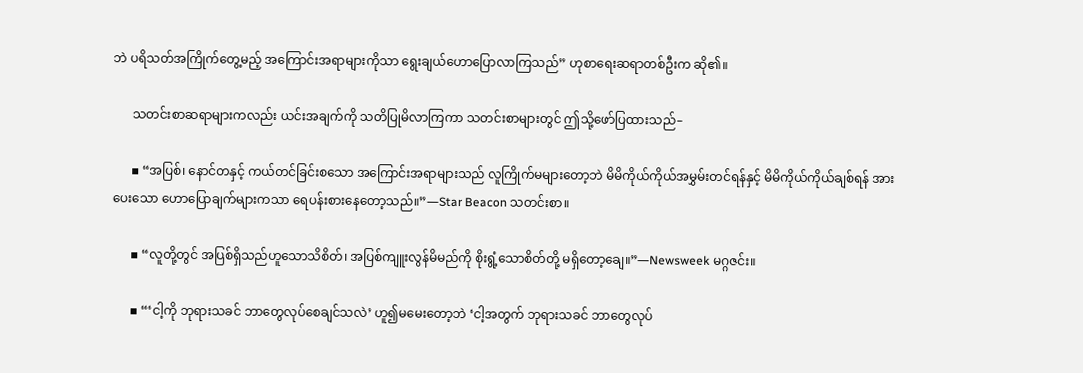ဘဲ ပရိသတ်အကြိုက်တွေ့မည့် အကြောင်းအရာများကိုသာ ရွေးချယ်ဟောပြောလာကြသည်” ဟုစာရေးဆရာတစ်ဦးက ဆို၏။

      သတင်းစာဆရာများကလည်း ယင်းအချက်ကို သတိပြုမိလာကြကာ သတင်းစာများတွင် ဤသို့ဖော်ပြထားသည်–

      ▪ “အပြစ်၊ နောင်တနှင့် ကယ်တင်ခြင်းစသော အကြောင်းအရာများသည် လူကြိုက်မများတော့ဘဲ မိမိကိုယ်ကိုယ်အမွှမ်းတင်ရန်နှင့် မိမိကိုယ်ကိုယ်ချစ်ရန် အားပေးသော ဟောပြောချက်များကသာ ရေပန်းစားနေတော့သည်။”—Star Beacon သတင်းစာ။

      ▪ “လူတို့တွင် အပြစ်ရှိသည်ဟူသောသိစိတ်၊ အပြစ်ကျူးလွန်မိမည်ကို စိုးရွံ့သောစိတ်တို့ မရှိတော့ချေ။”—Newsweek မဂ္ဂဇင်း။

      ▪ “‘ငါ့ကို ဘုရားသခင် ဘာတွေလုပ်စေချင်သလဲ’ ဟူ၍မမေးတော့ဘဲ ‘ငါ့အတွက် ဘုရားသခင် ဘာတွေလုပ်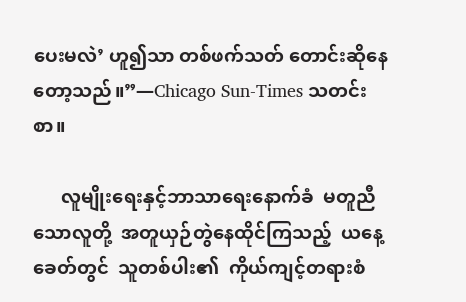ပေးမလဲ’ ဟူ၍သာ တစ်ဖက်သတ် တောင်းဆိုနေတော့သည်။”—Chicago Sun-Times သတင်းစာ။

      လူမျိုးရေးနှင့်ဘာသာရေးနောက်ခံ  မတူညီသောလူတို့  အတူယှဉ်တွဲနေထိုင်ကြသည့်  ယနေ့ခေတ်တွင်  သူတစ်ပါး၏  ကိုယ်ကျင့်တရားစံ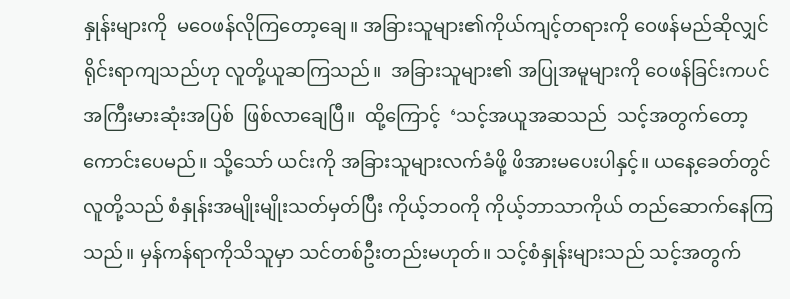နှုန်းများကို  မဝေဖန်လိုကြတော့ချေ။ အခြားသူများ၏ကိုယ်ကျင့်တရားကို ဝေဖန်မည်ဆိုလျှင် ရိုင်းရာကျသည်ဟု လူတို့ယူဆကြသည်။  အခြားသူများ၏ အပြုအမူများကို ဝေဖန်ခြင်းကပင်အကြီးမားဆုံးအပြစ်  ဖြစ်လာချေပြီ။  ထို့ကြောင့်  ‘သင့်အယူအဆသည်  သင့်အတွက်တော့ ကောင်းပေမည်။ သို့သော် ယင်းကို အခြားသူများလက်ခံဖို့ ဖိအားမပေးပါနှင့်။ ယနေ့ခေတ်တွင် လူတို့သည် စံနှုန်းအမျိုးမျိုးသတ်မှတ်ပြီး ကိုယ့်ဘ၀ကို ကိုယ့်ဘာသာကိုယ် တည်ဆောက်နေကြသည်။ မှန်ကန်ရာကိုသိသူမှာ သင်တစ်ဦးတည်းမဟုတ်။ သင့်စံနှုန်းများသည် သင့်အတွက်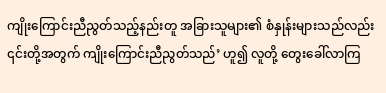ကျိုးကြောင်းညီညွတ်သည့်နည်းတူ အခြားသူများ၏ စံနှုန်းများသည်လည်း ၎င်းတို့အတွက် ကျိုးကြောင်းညီညွတ်သည်’ ဟူ၍ လူတို့ တွေးခေါ်လာကြ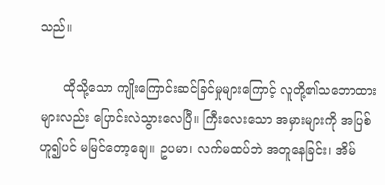သည်။

      ထိုသို့သော ကျိုးကြောင်းဆင်ခြင်မှုများကြောင့် လူတို့၏သဘောထားများလည်း ပြောင်းလဲသွားလေပြီ။ ကြီးလေးသော အမှားများကို အပြစ်ဟူ၍ပင် မမြင်တော့ချေ။ ဥပမာ၊ လက်မထပ်ဘဲ အတူနေခြင်း၊ အိမ်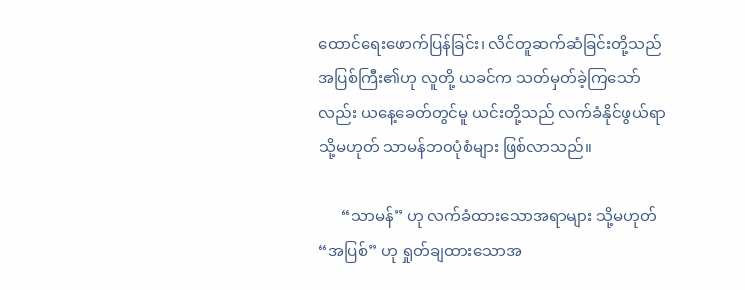ထောင်ရေးဖောက်ပြန်ခြင်း၊ လိင်တူဆက်ဆံခြင်းတို့သည် အပြစ်ကြီး၏ဟု လူတို့ ယခင်က သတ်မှတ်ခဲ့ကြသော်လည်း ယနေ့ခေတ်တွင်မူ ယင်းတို့သည် လက်ခံနိုင်ဖွယ်ရာ သို့မဟုတ် သာမန်ဘ၀ပုံစံများ ဖြစ်လာသည်။

      “သာမန်” ဟု လက်ခံထားသောအရာများ သို့မဟုတ် “အပြစ်” ဟု ရှုတ်ချထားသောအ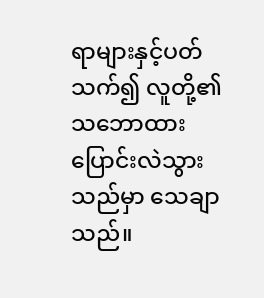ရာများနှင့်ပတ်သက်၍ လူတို့၏သဘောထား ပြောင်းလဲသွားသည်မှာ သေချာသည်။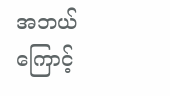အဘယ်ကြောင့်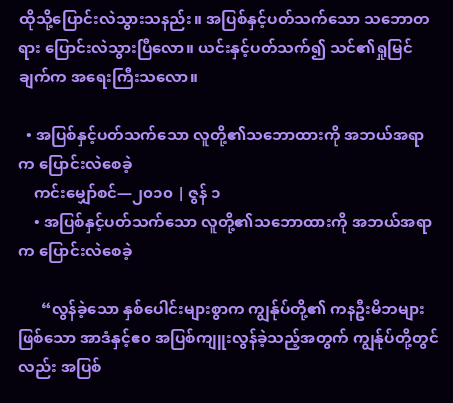ထိုသို့ပြောင်းလဲသွားသနည်း။ အပြစ်နှင့်ပတ်သက်သော သဘောတရား ပြောင်းလဲသွားပြီလော။ ယင်းနှင့်ပတ်သက်၍ သင်၏ရှုမြင်ချက်က အရေးကြီးသလော။

  • အပြစ်နှင့်ပတ်သက်သော လူတို့၏သဘောထားကို အဘယ်အရာက ပြောင်းလဲစေခဲ့
    ကင်းမျှော်စင်—၂၀၁၀ | ဇွန် ၁
    • အပြစ်နှင့်ပတ်သက်သော လူတို့၏သဘောထားကို အဘယ်အရာက ပြောင်းလဲစေခဲ့

      “လွန်ခဲ့သော နှစ်ပေါင်းများစွာက ကျွန်ုပ်တို့၏ ကနဦးမိဘများဖြစ်သော အာဒံနှင့်ဧ၀ အပြစ်ကျူးလွန်ခဲ့သည့်အတွက် ကျွန်ုပ်တို့တွင်လည်း အပြစ်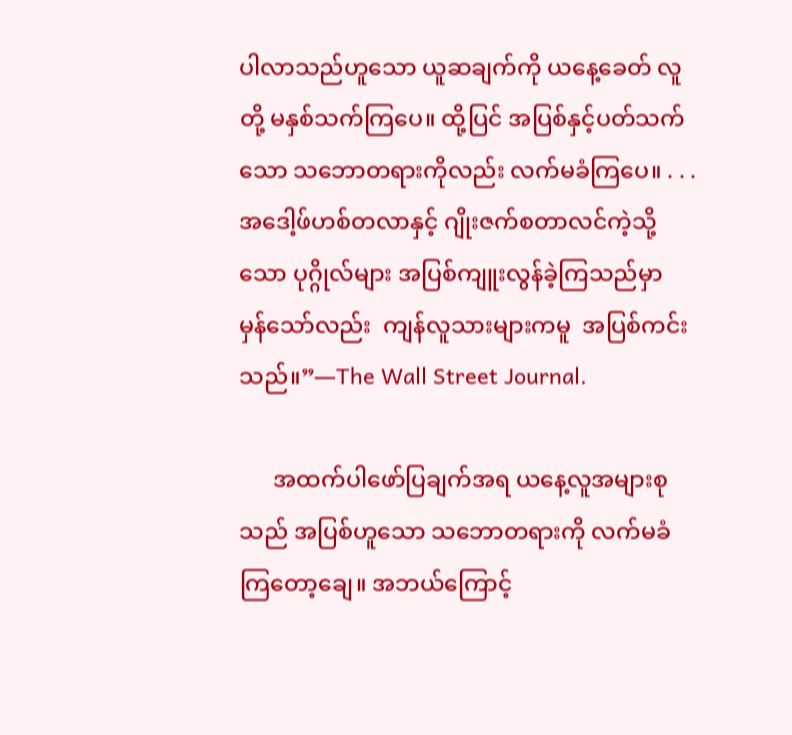ပါလာသည်ဟူသော ယူဆချက်ကို ယနေ့ခေတ် လူတို့ မနှစ်သက်ကြပေ။ ထို့ပြင် အပြစ်နှင့်ပတ်သက်သော သဘောတရားကိုလည်း လက်မခံကြပေ။ . . . အဒေါ့ဖ်ဟစ်တလာနှင့် ဂျိုးဇက်စတာလင်ကဲ့သို့သော ပုဂ္ဂိုလ်များ အပြစ်ကျူးလွန်ခဲ့ကြသည်မှာ  မှန်သော်လည်း  ကျန်လူသားများကမူ  အပြစ်ကင်းသည်။”—The Wall Street Journal.

      အထက်ပါဖော်ပြချက်အရ ယနေ့လူအများစုသည် အပြစ်ဟူသော သဘောတရားကို လက်မခံကြတော့ချေ။ အဘယ်ကြောင့်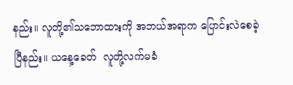နည်း။ လူတို့၏သဘောထားကို အဘယ်အရာက ပြောင်းလဲစေခဲ့ပြီနည်း။ ယနေ့ခေတ်  လူတို့လက်မခံ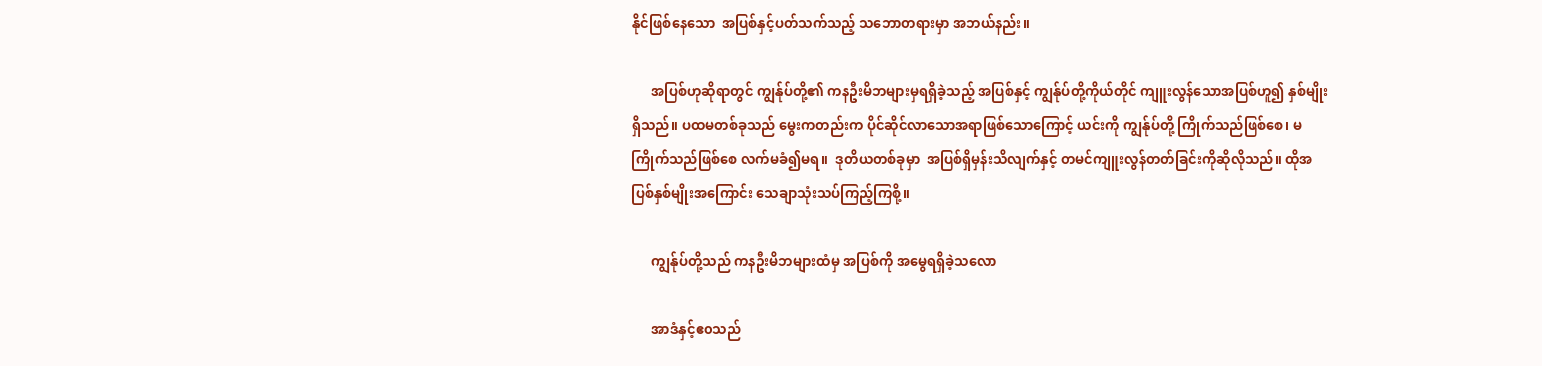နိုင်ဖြစ်နေသော  အပြစ်နှင့်ပတ်သက်သည့် သဘောတရားမှာ အဘယ်နည်း။

      အပြစ်ဟုဆိုရာတွင် ကျွန်ုပ်တို့၏ ကနဦးမိဘများမှရရှိခဲ့သည့် အပြစ်နှင့် ကျွန်ုပ်တို့ကိုယ်တိုင် ကျူးလွန်သောအပြစ်ဟူ၍ နှစ်မျိုးရှိသည်။ ပထမတစ်ခုသည် မွေးကတည်းက ပိုင်ဆိုင်လာသောအရာဖြစ်သောကြောင့် ယင်းကို ကျွန်ုပ်တို့ ကြိုက်သည်ဖြစ်စေ၊ မကြိုက်သည်ဖြစ်စေ လက်မခံ၍မရ။  ဒုတိယတစ်ခုမှာ  အပြစ်ရှိမှန်းသိလျက်နှင့် တမင်ကျူးလွန်တတ်ခြင်းကိုဆိုလိုသည်။ ထိုအပြစ်နှစ်မျိုးအကြောင်း သေချာသုံးသပ်ကြည့်ကြစို့။

      ကျွန်ုပ်တို့သည် ကနဦးမိဘများထံမှ အပြစ်ကို အမွေရရှိခဲ့သလော

      အာဒံနှင့်ဧ၀သည်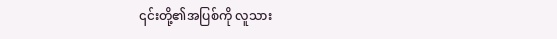၎င်းတို့၏အပြစ်ကို လူသား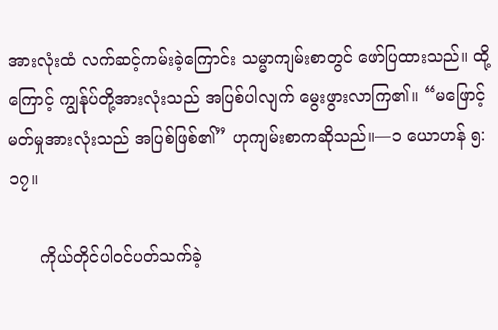အားလုံးထံ လက်ဆင့်ကမ်းခဲ့ကြောင်း သမ္မာကျမ်းစာတွင် ဖော်ပြထားသည်။ ထို့ကြောင့် ကျွန်ုပ်တို့အားလုံးသည် အပြစ်ပါလျက် မွေးဖွားလာကြ၏။ “မဖြောင့်မတ်မှုအားလုံးသည် အပြစ်ဖြစ်၏” ဟုကျမ်းစာကဆိုသည်။—၁ ယောဟန် ၅:၁၇။

      ကိုယ်တိုင်ပါဝင်ပတ်သက်ခဲ့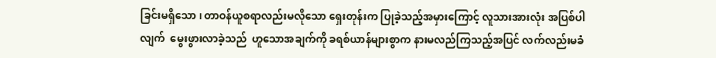ခြင်းမရှိသော၊ တာဝန်ယူစရာလည်းမလိုသော ရှေးတုန်းက ပြုခဲ့သည့်အမှားကြောင့် လူသားအားလုံး အပြစ်ပါလျက်  မွေးဖွားလာခဲ့သည်  ဟူသောအချက်ကို ခရစ်ယာန်များစွာက နားမလည်ကြသည့်အပြင် လက်လည်းမခံ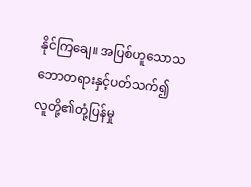နိုင်ကြချေ။ အပြစ်ဟူသောသဘောတရားနှင့်ပတ်သက်၍  လူတို့၏တုံ့ပြန်မှု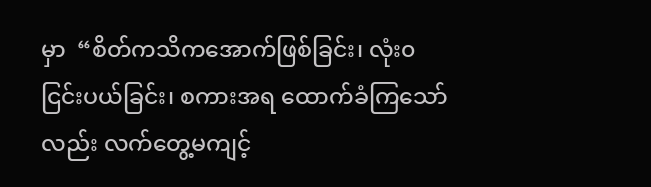မှာ  “စိတ်ကသိကအောက်ဖြစ်ခြင်း၊ လုံး၀ငြင်းပယ်ခြင်း၊ စကားအရ ထောက်ခံကြသော်လည်း လက်တွေ့မကျင့်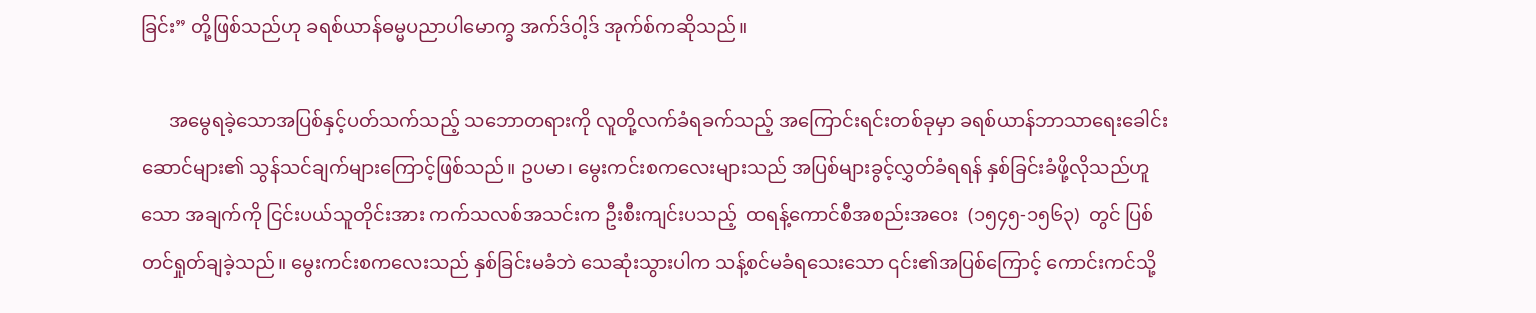ခြင်း” တို့ဖြစ်သည်ဟု ခရစ်ယာန်ဓမ္မပညာပါမောက္ခ အက်ဒ်ဝါ့ဒ် အုက်စ်ကဆိုသည်။

      အမွေရခဲ့သောအပြစ်နှင့်ပတ်သက်သည့် သဘောတရားကို လူတို့လက်ခံရခက်သည့် အကြောင်းရင်းတစ်ခုမှာ ခရစ်ယာန်ဘာသာရေးခေါင်းဆောင်များ၏ သွန်သင်ချက်များကြောင့်ဖြစ်သည်။ ဥပမာ၊ မွေးကင်းစကလေးများသည် အပြစ်များခွင့်လွှတ်ခံရရန် နှစ်ခြင်းခံဖို့လိုသည်ဟူသော အချက်ကို ငြင်းပယ်သူတိုင်းအား ကက်သလစ်အသင်းက ဦးစီးကျင်းပသည့်  ထရန့်ကောင်စီအစည်းအဝေး  (၁၅၄၅-၁၅၆၃)  တွင် ပြစ်တင်ရှုတ်ချခဲ့သည်။ မွေးကင်းစကလေးသည် နှစ်ခြင်းမခံဘဲ သေဆုံးသွားပါက သန့်စင်မခံရသေးသော ၎င်း၏အပြစ်ကြောင့် ကောင်းကင်သို့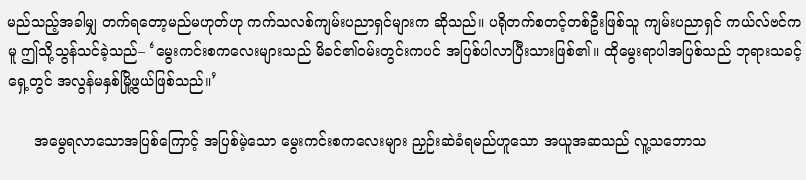မည်သည့်အခါမျှ တက်ရတော့မည်မဟုတ်ဟု ကက်သလစ်ကျမ်းပညာရှင်များက ဆိုသည်။ ပရိုတက်စတင့်တစ်ဦးဖြစ်သူ ကျမ်းပညာရှင် ကယ်လ်ဗင်ကမူ ဤသို့သွန်သင်ခဲ့သည်– ‘မွေးကင်းစကလေးများသည် မိခင်၏ဝမ်းတွင်းကပင် အပြစ်ပါလာပြီးသားဖြစ်၏။ ထိုမွေးရာပါအပြစ်သည် ဘုရားသခင့်ရှေ့တွင် အလွန်မနှစ်မြို့ဖွယ်ဖြစ်သည်။’

      အမွေရလာသောအပြစ်ကြောင့် အပြစ်မဲ့သော မွေးကင်းစကလေးများ ညှဉ်းဆဲခံရမည်ဟူသော အယူအဆသည် လူ့သဘောသ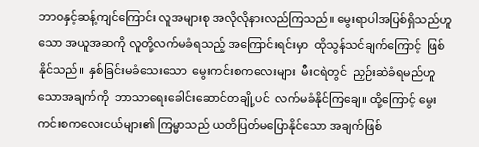ဘာ၀နှင့်ဆန့်ကျင်ကြောင်း လူအများစု အလိုလိုနားလည်ကြသည်။ မွေးရာပါအပြစ်ရှိသည်ဟူသော အယူအဆကို လူတို့လက်မခံရသည့် အကြောင်းရင်းမှာ  ထိုသွန်သင်ချက်ကြောင့်  ဖြစ်နိုင်သည်။  နှစ်ခြင်းမခံသေးသော  မွေးကင်းစကလေးများ  မီးငရဲတွင်  ညှဉ်းဆဲခံရမည်ဟူသောအချက်ကို  ဘာသာရေးခေါင်းဆောင်တချို့ပင်  လက်မခံနိုင်ကြချေ။ ထို့ကြောင့် မွေးကင်းစကလေးငယ်များ၏ ကြမ္မာသည် ယတိပြတ်မပြောနိုင်သော အချက်ဖြစ်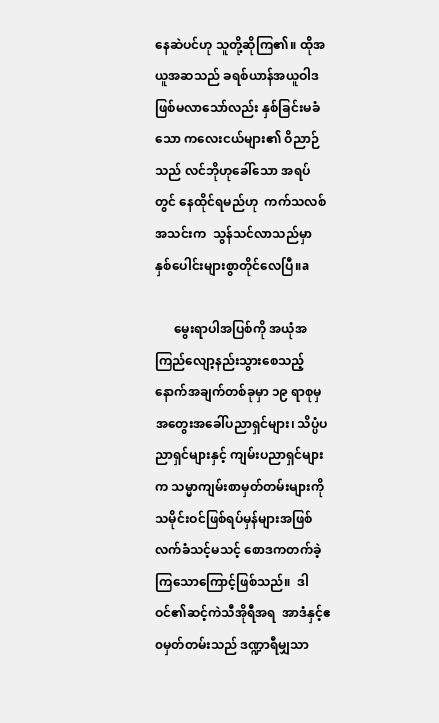နေဆဲပင်ဟု သူတို့ဆိုကြ၏။ ထိုအယူအဆသည် ခရစ်ယာန်အယူဝါဒဖြစ်မလာသော်လည်း နှစ်ခြင်းမခံသော ကလေးငယ်များ၏ ဝိညာဉ်သည် လင်ဘိုဟုခေါ်သော အရပ်တွင် နေထိုင်ရမည်ဟု  ကက်သလစ်အသင်းက  သွန်သင်လာသည်မှာ နှစ်ပေါင်းများစွာတိုင်လေပြီ။a

      မွေးရာပါအပြစ်ကို အယုံအကြည်လျော့နည်းသွားစေသည့် နောက်အချက်တစ်ခုမှာ ၁၉ ရာစုမှ အတွေးအခေါ်ပညာရှင်များ၊ သိပ္ပံပညာရှင်များနှင့် ကျမ်းပညာရှင်များက သမ္မာကျမ်းစာမှတ်တမ်းများကို သမိုင်းဝင်ဖြစ်ရပ်မှန်များအဖြစ် လက်ခံသင့်မသင့် စောဒကတက်ခဲ့ကြသောကြောင့်ဖြစ်သည်။  ဒါဝင်၏ဆင့်ကဲသီအိုရီအရ  အာဒံနှင့်ဧ၀မှတ်တမ်းသည် ဒဏ္ဍာရီမျှသာ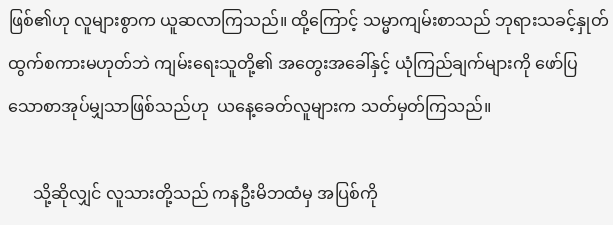ဖြစ်၏ဟု လူများစွာက ယူဆလာကြသည်။ ထို့ကြောင့် သမ္မာကျမ်းစာသည် ဘုရားသခင့်နှုတ်ထွက်စကားမဟုတ်ဘဲ ကျမ်းရေးသူတို့၏ အတွေးအခေါ်နှင့် ယုံကြည်ချက်များကို ဖော်ပြသောစာအုပ်မျှသာဖြစ်သည်ဟု  ယနေ့ခေတ်လူများက သတ်မှတ်ကြသည်။

      သို့ဆိုလျှင် လူသားတို့သည် ကနဦးမိဘထံမှ အပြစ်ကို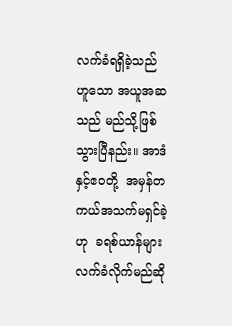လက်ခံရရှိခဲ့သည်ဟူသော အယူအဆသည် မည်သို့ဖြစ်သွားပြီနည်း။ အာဒံနှင့်ဧ၀တို့  အမှန်တကယ်အသက်မရှင်ခဲ့ဟု  ခရစ်ယာန်များလက်ခံလိုက်မည်ဆို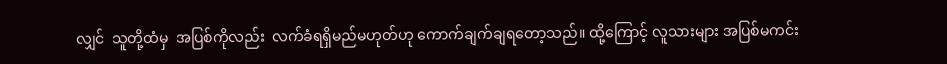လျှင်  သူတို့ထံမှ  အပြစ်ကိုလည်း  လက်ခံရရှိမည်မဟုတ်ဟု ကောက်ချက်ချရတော့သည်။ ထို့ကြောင့် လူသားများ အပြစ်မကင်း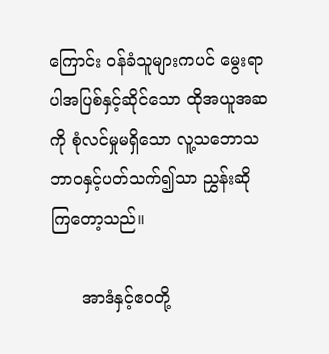ကြောင်း ဝန်ခံသူများကပင် မွေးရာပါအပြစ်နှင့်ဆိုင်သော ထိုအယူအဆကို စုံလင်မှုမရှိသော လူ့သဘောသဘာ၀နှင့်ပတ်သက်၍သာ ညွှန်းဆိုကြတော့သည်။

      အာဒံနှင့်ဧ၀တို့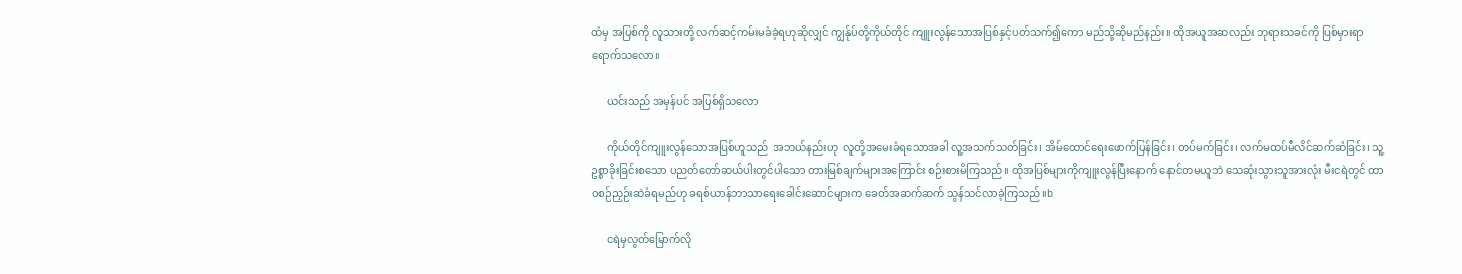ထံမှ အပြစ်ကို လူသားတို့ လက်ဆင့်ကမ်းမခံခဲ့ရဟုဆိုလျှင် ကျွန်ုပ်တို့ကိုယ်တိုင် ကျူးလွန်သောအပြစ်နှင့်ပတ်သက်၍ကော မည်သို့ဆိုမည်နည်း။ ထိုအယူအဆလည်း ဘုရားသခင်ကို ပြစ်မှားရာရောက်သလော။

      ယင်းသည် အမှန်ပင် အပြစ်ရှိသလော

      ကိုယ်တိုင်ကျူးလွန်သောအပြစ်ဟူသည်  အဘယ်နည်းဟု  လူတို့အမေးခံရသောအခါ လူ့အသက်သတ်ခြင်း၊ အိမ်ထောင်ရေးဖောက်ပြန်ခြင်း၊ တပ်မက်ခြင်း၊ လက်မထပ်မီလိင်ဆက်ဆံခြင်း၊ သူ့ဥစ္စာခိုးခြင်းစသော ပညတ်တော်ဆယ်ပါးတွင်ပါသော တားမြစ်ချက်များအကြောင်း စဉ်းစားမိကြသည်။ ထိုအပြစ်များကိုကျူးလွန်ပြီးနောက် နောင်တမယူဘဲ သေဆုံးသွားသူအားလုံး မီးငရဲတွင် ထာ၀စဉ်ညှဉ်းဆဲခံရမည်ဟု ခရစ်ယာန်ဘာသာရေးခေါင်းဆောင်များက ခေတ်အဆက်ဆက် သွန်သင်လာခဲ့ကြသည်။b

      ငရဲမှလွတ်မြောက်လို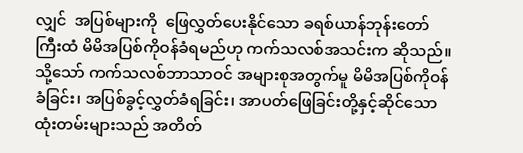လျှင်  အပြစ်များကို  ဖြေလွှတ်ပေးနိုင်သော ခရစ်ယာန်ဘုန်းတော်ကြီးထံ မိမိအပြစ်ကိုဝန်ခံရမည်ဟု ကက်သလစ်အသင်းက ဆိုသည်။ သို့သော် ကက်သလစ်ဘာသာဝင် အများစုအတွက်မူ မိမိအပြစ်ကိုဝန်ခံခြင်း၊ အပြစ်ခွင့်လွှတ်ခံရခြင်း၊ အာပတ်ဖြေခြင်းတို့နှင့်ဆိုင်သော ထုံးတမ်းများသည် အတိတ်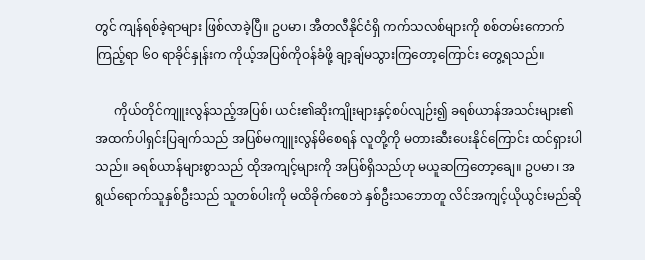တွင် ကျန်ရစ်ခဲ့ရာများ ဖြစ်လာခဲ့ပြီ။ ဥပမာ၊ အီတလီနိုင်ငံရှိ ကက်သလစ်များကို စစ်တမ်းကောက်ကြည့်ရာ ၆၀ ရာခိုင်နှုန်းက ကိုယ့်အပြစ်ကိုဝန်ခံဖို့ ချာ့ချ်မသွားကြတော့ကြောင်း တွေ့ရသည်။

      ကိုယ်တိုင်ကျူးလွန်သည့်အပြစ်၊ ယင်း၏ဆိုးကျိုးများနှင့်စပ်လျဉ်း၍ ခရစ်ယာန်အသင်းများ၏ အထက်ပါရှင်းပြချက်သည် အပြစ်မကျူးလွန်မိစေရန် လူတို့ကို မတားဆီးပေးနိုင်ကြောင်း ထင်ရှားပါသည်။ ခရစ်ယာန်များစွာသည် ထိုအကျင့်များကို အပြစ်ရှိသည်ဟု မယူဆကြတော့ချေ။ ဥပမာ၊ အရွယ်ရောက်သူနှစ်ဦးသည် သူတစ်ပါးကို မထိခိုက်စေဘဲ နှစ်ဦးသဘောတူ လိင်အကျင့်ယိုယွင်းမည်ဆို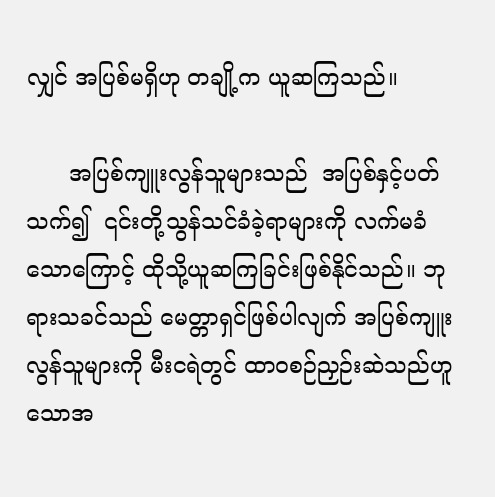လျှင် အပြစ်မရှိဟု တချို့က ယူဆကြသည်။

      အပြစ်ကျူးလွန်သူများသည်  အပြစ်နှင့်ပတ်သက်၍  ၎င်းတို့သွန်သင်ခံခဲ့ရာများကို လက်မခံသောကြောင့် ထိုသို့ယူဆကြခြင်းဖြစ်နိုင်သည်။ ဘုရားသခင်သည် မေတ္တာရှင်ဖြစ်ပါလျက် အပြစ်ကျူးလွန်သူများကို မီးငရဲတွင် ထာ၀စဉ်ညှဉ်းဆဲသည်ဟူသောအ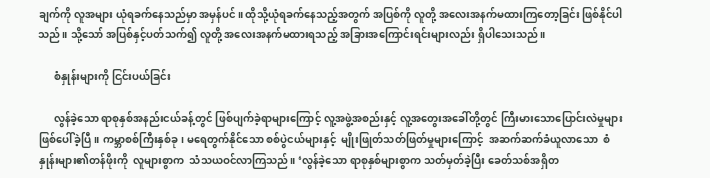ချက်ကို လူအများ ယုံရခက်နေသည်မှာ အမှန်ပင်။ ထိုသို့ယုံရခက်နေသည့်အတွက် အပြစ်ကို လူတို့ အလေးအနက်မထားကြတော့ခြင်း ဖြစ်နိုင်ပါသည်။ သို့သော် အပြစ်နှင့်ပတ်သက်၍ လူတို့ အလေးအနက်မထားရသည့် အခြားအကြောင်းရင်းများလည်း ရှိပါသေးသည်။

      စံနှုန်းများကို ငြင်းပယ်ခြင်း

      လွန်ခဲ့သော ရာစုနှစ်အနည်းငယ်ခန့်တွင် ဖြစ်ပျက်ခဲ့ရာများကြောင့် လူ့အဖွဲ့အစည်းနှင့် လူ့အတွေးအခေါ်တို့တွင် ကြီးမားသောပြောင်းလဲမှုများ ဖြစ်ပေါ်ခဲ့ပြီ။ ကမ္ဘာစစ်ကြီးနှစ်ခု၊ မရေတွက်နိုင်သော စစ်ပွဲငယ်များနှင့်  မျိုးဖြုတ်သတ်ဖြတ်မှုများကြောင့်  အဆက်ဆက်ခံယူလာသော  စံနှုန်းများ၏တန်ဖိုးကို  လူများစွာက  သံသယဝင်လာကြသည်။ ‘လွန်ခဲ့သော ရာစုနှစ်များစွာက သတ်မှတ်ခဲ့ပြီး ခေတ်သစ်အရှိတ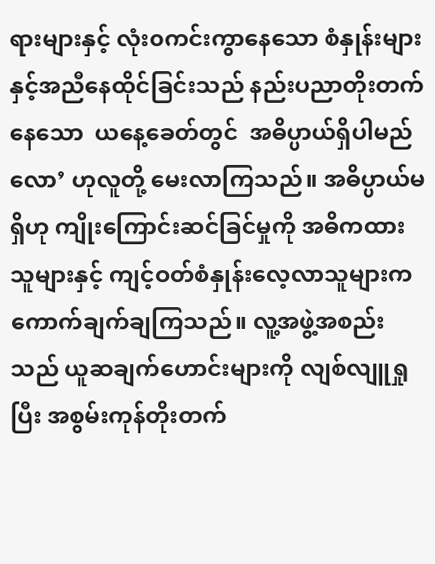ရားများနှင့် လုံး၀ကင်းကွာနေသော စံနှုန်းများနှင့်အညီနေထိုင်ခြင်းသည် နည်းပညာတိုးတက်နေသော  ယနေ့ခေတ်တွင်  အဓိပ္ပာယ်ရှိပါမည်လော’ ဟုလူတို့ မေးလာကြသည်။ အဓိပ္ပာယ်မရှိဟု ကျိုးကြောင်းဆင်ခြင်မှုကို အဓိကထားသူများနှင့် ကျင့်ဝတ်စံနှုန်းလေ့လာသူများက ကောက်ချက်ချကြသည်။ လူ့အဖွဲ့အစည်းသည် ယူဆချက်ဟောင်းများကို လျစ်လျူရှုပြီး အစွမ်းကုန်တိုးတက်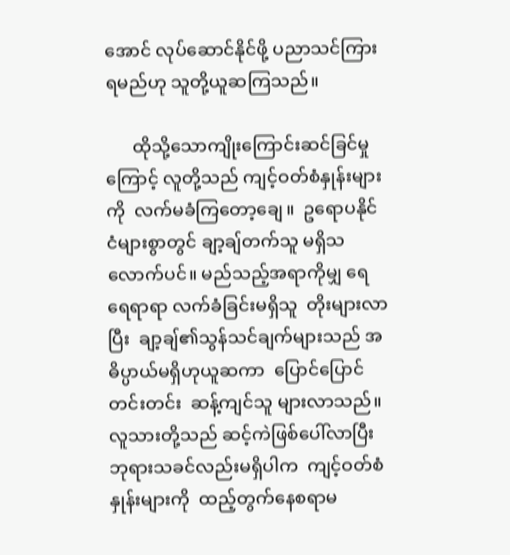အောင် လုပ်ဆောင်နိုင်ဖို့ ပညာသင်ကြားရမည်ဟု သူတို့ယူဆကြသည်။

      ထိုသို့သောကျိုးကြောင်းဆင်ခြင်မှုကြောင့် လူတို့သည် ကျင့်ဝတ်စံနှုန်းများကို  လက်မခံကြတော့ချေ။  ဥရောပနိုင်ငံများစွာတွင် ချာ့ချ်တက်သူ မရှိသလောက်ပင်။ မည်သည့်အရာကိုမျှ ရေရေရာရာ လက်ခံခြင်းမရှိသူ  တိုးများလာပြီး  ချာ့ချ်၏သွန်သင်ချက်များသည် အဓိပ္ပာယ်မရှိဟုယူဆကာ  ပြောင်ပြောင်တင်းတင်း  ဆန့်ကျင်သူ များလာသည်။ လူသားတို့သည် ဆင့်ကဲဖြစ်ပေါ်လာပြီး ဘုရားသခင်လည်းမရှိပါက  ကျင့်ဝတ်စံနှုန်းများကို  ထည့်တွက်နေစရာမ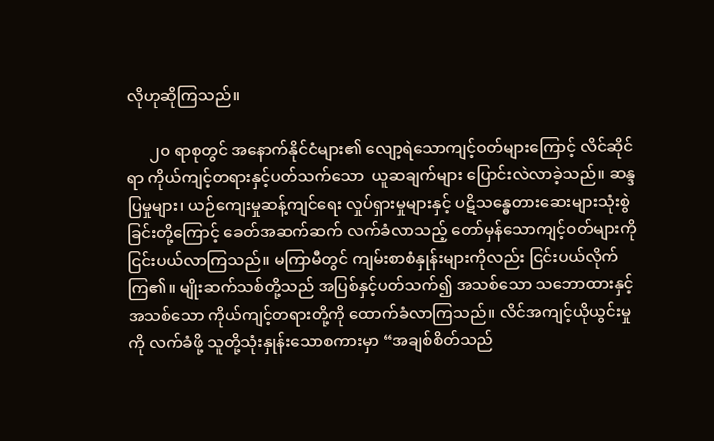လိုဟုဆိုကြသည်။

      ၂၀ ရာစုတွင် အနောက်နိုင်ငံများ၏ လျော့ရဲသောကျင့်ဝတ်များကြောင့် လိင်ဆိုင်ရာ ကိုယ်ကျင့်တရားနှင့်ပတ်သက်သော  ယူဆချက်များ ပြောင်းလဲလာခဲ့သည်။ ဆန္ဒပြမှုများ၊ ယဉ်ကျေးမှုဆန့်ကျင်ရေး လှုပ်ရှားမှုများနှင့် ပဋိသန္ဓေတားဆေးများသုံးစွဲခြင်းတို့ကြောင့် ခေတ်အဆက်ဆက် လက်ခံလာသည့် တော်မှန်သောကျင့်ဝတ်များကို ငြင်းပယ်လာကြသည်။ မကြာမီတွင် ကျမ်းစာစံနှုန်းများကိုလည်း ငြင်းပယ်လိုက်ကြ၏။ မျိုးဆက်သစ်တို့သည် အပြစ်နှင့်ပတ်သက်၍ အသစ်သော သဘောထားနှင့် အသစ်သော ကိုယ်ကျင့်တရားတို့ကို ထောက်ခံလာကြသည်။ လိင်အကျင့်ယိုယွင်းမှုကို လက်ခံဖို့ သူတို့သုံးနှုန်းသောစကားမှာ “အချစ်စိတ်သည်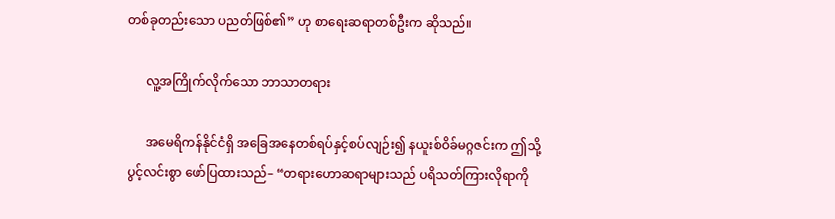တစ်ခုတည်းသော ပညတ်ဖြစ်၏” ဟု စာရေးဆရာတစ်ဦးက ဆိုသည်။

      လူ့အကြိုက်လိုက်သော ဘာသာတရား

      အမေရိကန်နိုင်ငံရှိ အခြေအနေတစ်ရပ်နှင့်စပ်လျဉ်း၍ နယူးစ်ဝိခ်မဂ္ဂဇင်းက ဤသို့ပွင့်လင်းစွာ ဖော်ပြထားသည်– “တရားဟောဆရာများသည် ပရိသတ်ကြားလိုရာကို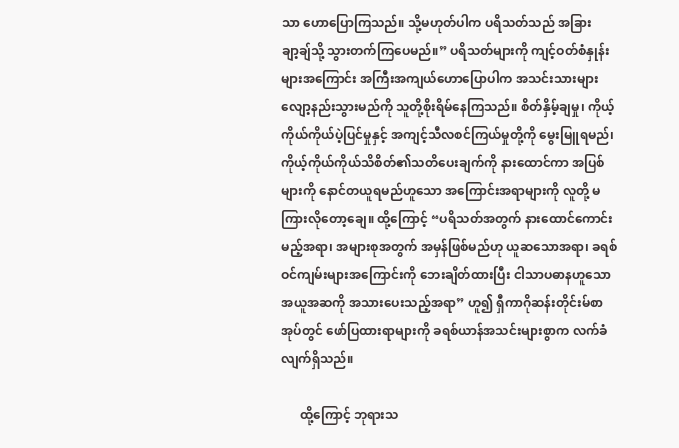သာ ဟောပြောကြသည်။ သို့မဟုတ်ပါက ပရိသတ်သည် အခြားချာ့ချ်သို့ သွားတက်ကြပေမည်။” ပရိသတ်များကို ကျင့်ဝတ်စံနှုန်းများအကြောင်း အကြီးအကျယ်ဟောပြောပါက အသင်းသားများ လျော့နည်းသွားမည်ကို သူတို့စိုးရိမ်နေကြသည်။ စိတ်နှိမ့်ချမှု၊ ကိုယ့်ကိုယ်ကိုယ်ပဲ့ပြင်မှုနှင့် အကျင့်သီလစင်ကြယ်မှုတို့ကို မွေးမြူရမည်၊ ကိုယ့်ကိုယ်ကိုယ်သိစိတ်၏သတိပေးချက်ကို နားထောင်ကာ အပြစ်များကို နောင်တယူရမည်ဟူသော အကြောင်းအရာများကို လူတို့ မကြားလိုတော့ချေ။ ထို့ကြောင့် “ပရိသတ်အတွက် နားထောင်ကောင်းမည့်အရာ၊ အများစုအတွက် အမှန်ဖြစ်မည်ဟု ယူဆသောအရာ၊ ခရစ်ဝင်ကျမ်းများအကြောင်းကို ဘေးချိတ်ထားပြီး ငါသာပဓာနဟူသော အယူအဆကို အသားပေးသည့်အရာ” ဟူ၍ ရှီကာဂိုဆန်းတိုင်းမ်စာအုပ်တွင် ဖော်ပြထားရာများကို ခရစ်ယာန်အသင်းများစွာက လက်ခံလျက်ရှိသည်။

      ထို့ကြောင့် ဘုရားသ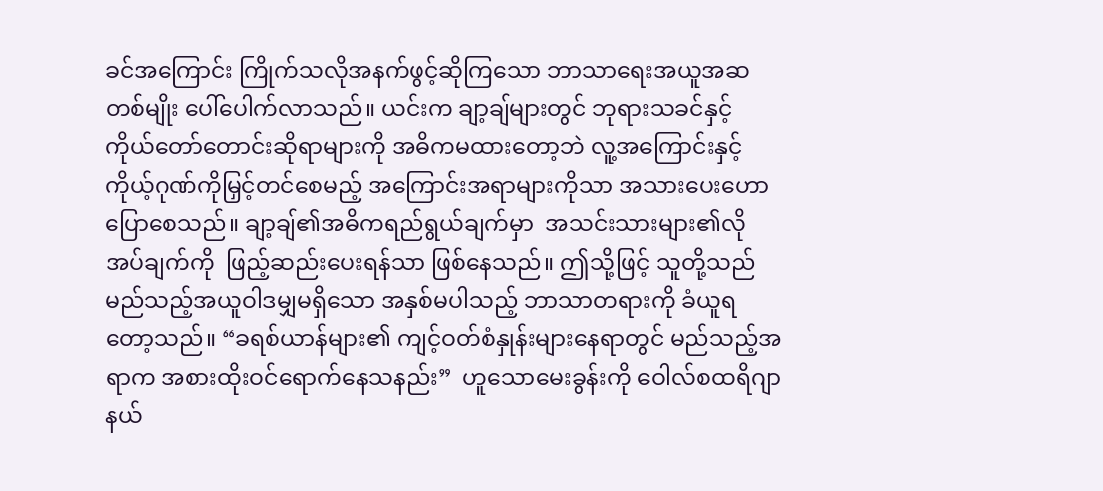ခင်အကြောင်း ကြိုက်သလိုအနက်ဖွင့်ဆိုကြသော ဘာသာရေးအယူအဆတစ်မျိုး ပေါ်ပေါက်လာသည်။ ယင်းက ချာ့ချ်များတွင် ဘုရားသခင်နှင့် ကိုယ်တော်တောင်းဆိုရာများကို အဓိကမထားတော့ဘဲ လူ့အကြောင်းနှင့် ကိုယ့်ဂုဏ်ကိုမြှင့်တင်စေမည့် အကြောင်းအရာများကိုသာ အသားပေးဟောပြောစေသည်။ ချာ့ချ်၏အဓိကရည်ရွယ်ချက်မှာ  အသင်းသားများ၏လိုအပ်ချက်ကို  ဖြည့်ဆည်းပေးရန်သာ ဖြစ်နေသည်။ ဤသို့ဖြင့် သူတို့သည် မည်သည့်အယူဝါဒမျှမရှိသော အနှစ်မပါသည့် ဘာသာတရားကို ခံယူရတော့သည်။ “ခရစ်ယာန်များ၏ ကျင့်ဝတ်စံနှုန်းများနေရာတွင် မည်သည့်အရာက အစားထိုးဝင်ရောက်နေသနည်း”  ဟူသောမေးခွန်းကို ဝေါလ်စထရိဂျာနယ်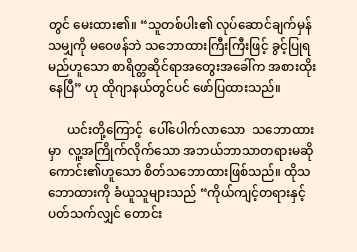တွင် မေးထား၏။ “သူတစ်ပါး၏ လုပ်ဆောင်ချက်မှန်သမျှကို မဝေဖန်ဘဲ သဘောထားကြီးကြီးဖြင့် ခွင့်ပြုရမည်ဟူသော စာရိတ္တဆိုင်ရာအတွေးအခေါ်က အစားထိုးနေပြီ” ဟု ထိုဂျာနယ်တွင်ပင် ဖော်ပြထားသည်။

      ယင်းတို့ကြောင့်  ပေါ်ပေါက်လာသော  သဘောထားမှာ  လူ့အကြိုက်လိုက်သော အဘယ်ဘာသာတရားမဆို ကောင်း၏ဟူသော စိတ်သဘောထားဖြစ်သည်။ ထိုသဘောထားကို ခံယူသူများသည် “ကိုယ်ကျင့်တရားနှင့်ပတ်သက်လျှင် တောင်း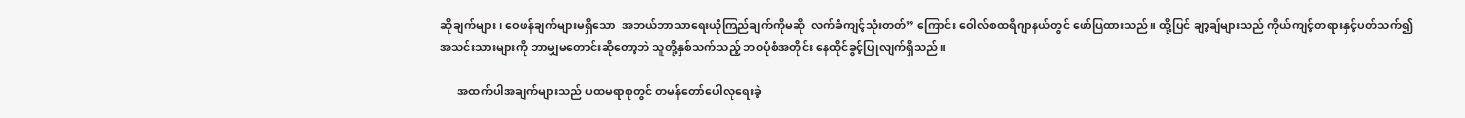ဆိုချက်များ၊ ဝေဖန်ချက်များမရှိသော  အဘယ်ဘာသာရေးယုံကြည်ချက်ကိုမဆို  လက်ခံကျင့်သုံးတတ်” ကြောင်း ဝေါလ်စထရိဂျာနယ်တွင် ဖော်ပြထားသည်။ ထို့ပြင် ချာ့ချ်များသည် ကိုယ်ကျင့်တရားနှင့်ပတ်သက်၍ အသင်းသားများကို ဘာမျှမတောင်းဆိုတော့ဘဲ သူတို့နှစ်သက်သည့် ဘ၀ပုံစံအတိုင်း နေထိုင်ခွင့်ပြုလျက်ရှိသည်။

      အထက်ပါအချက်များသည် ပထမရာစုတွင် တမန်တော်ပေါလုရေးခဲ့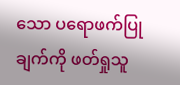သော ပရောဖက်ပြုချက်ကို ဖတ်ရှုသူ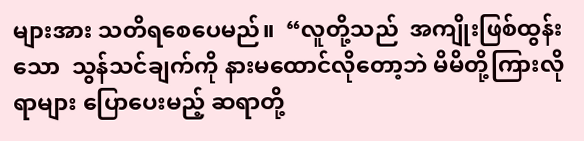များအား သတိရစေပေမည်။  “လူတို့သည်  အကျိုးဖြစ်ထွန်းသော  သွန်သင်ချက်ကို နားမထောင်လိုတော့ဘဲ မိမိတို့ကြားလိုရာများ ပြောပေးမည့် ဆရာတို့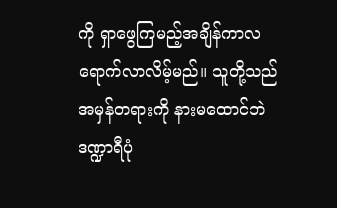ကို ရှာဖွေကြမည့်အချိန်ကာလ ရောက်လာလိမ့်မည်။ သူတို့သည် အမှန်တရားကို နားမထောင်ဘဲ ဒဏ္ဍာရီပုံ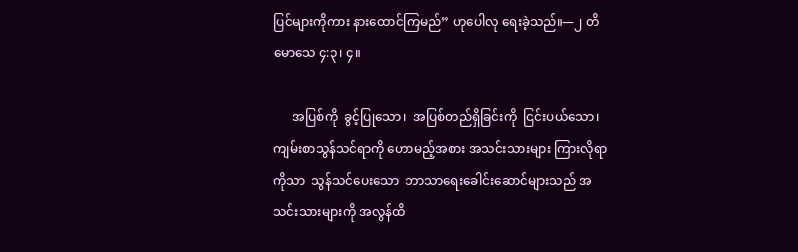ပြင်များကိုကား နားထောင်ကြမည်” ဟုပေါလု ရေးခဲ့သည်။—၂ တိမောသေ ၄:၃၊ ၄။

      အပြစ်ကို  ခွင့်ပြုသော၊  အပြစ်တည်ရှိခြင်းကို  ငြင်းပယ်သော၊ ကျမ်းစာသွန်သင်ရာကို ဟောမည့်အစား အသင်းသားများ ကြားလိုရာကိုသာ  သွန်သင်ပေးသော  ဘာသာရေးခေါင်းဆောင်များသည် အသင်းသားများကို အလွန်ထိ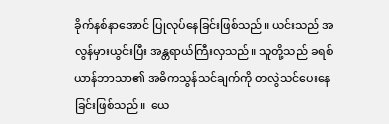ခိုက်နစ်နာအောင် ပြုလုပ်နေခြင်းဖြစ်သည်။ ယင်းသည် အလွန်မှားယွင်းပြီး အန္တရာယ်ကြီးလှသည်။ သူတို့သည် ခရစ်ယာန်ဘာသာ၏ အဓိကသွန်သင်ချက်ကို တလွဲသင်ပေးနေခြင်းဖြစ်သည်။  ယေ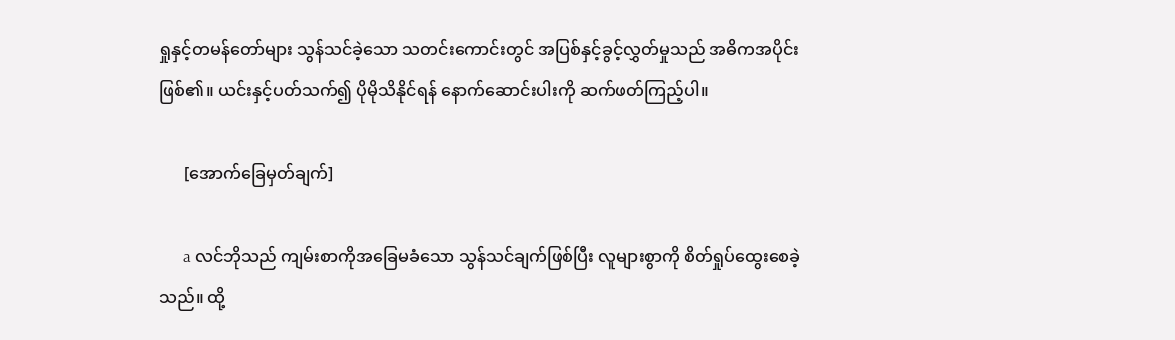ရှုနှင့်တမန်တော်များ သွန်သင်ခဲ့သော သတင်းကောင်းတွင် အပြစ်နှင့်ခွင့်လွှတ်မှုသည် အဓိကအပိုင်းဖြစ်၏။ ယင်းနှင့်ပတ်သက်၍ ပိုမိုသိနိုင်ရန် နောက်ဆောင်းပါးကို ဆက်ဖတ်ကြည့်ပါ။

      [အောက်ခြေမှတ်ချက်]

      a လင်ဘိုသည် ကျမ်းစာကိုအခြေမခံသော သွန်သင်ချက်ဖြစ်ပြီး လူများစွာကို စိတ်ရှုပ်ထွေးစေခဲ့သည်။ ထို့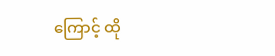ကြောင့် ထို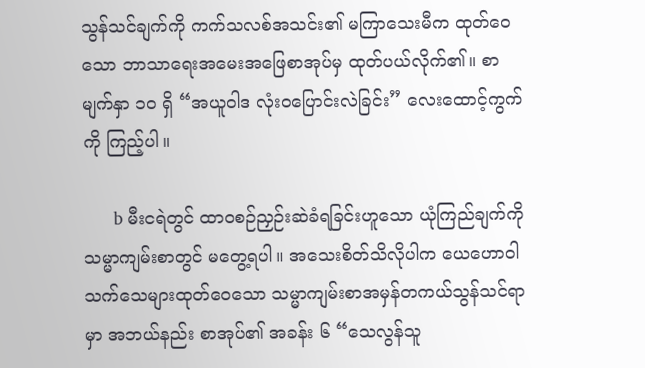သွန်သင်ချက်ကို ကက်သလစ်အသင်း၏ မကြာသေးမီက ထုတ်ဝေသော ဘာသာရေးအမေးအဖြေစာအုပ်မှ ထုတ်ပယ်လိုက်၏။ စာမျက်နှာ ၁၀ ရှိ “အယူဝါဒ လုံး၀ပြောင်းလဲခြင်း” လေးထောင့်ကွက်ကို ကြည့်ပါ။

      b မီးငရဲတွင် ထာ၀စဉ်ညှဉ်းဆဲခံရခြင်းဟူသော ယုံကြည်ချက်ကို သမ္မာကျမ်းစာတွင် မတွေ့ရပါ။ အသေးစိတ်သိလိုပါက ယေဟောဝါသက်သေများထုတ်ဝေသော သမ္မာကျမ်းစာအမှန်တကယ်သွန်သင်ရာမှာ အဘယ်နည်း စာအုပ်၏ အခန်း ၆ “သေလွန်သူ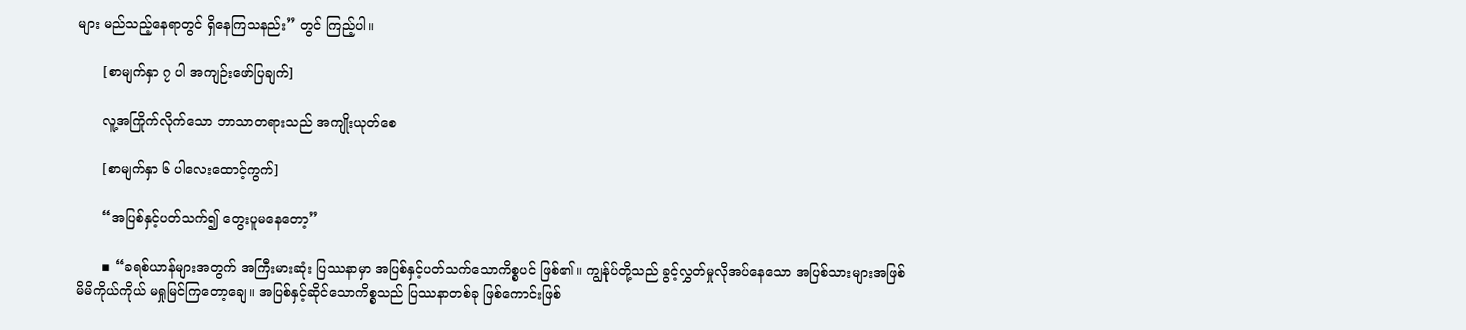များ မည်သည့်နေရာတွင် ရှိနေကြသနည်း” တွင် ကြည့်ပါ။

      [စာမျက်နှာ ၇ ပါ အကျဉ်းဖော်ပြချက်]

      လူ့အကြိုက်လိုက်သော ဘာသာတရားသည် အကျိုးယုတ်စေ

      [စာမျက်နှာ ၆ ပါလေးထောင့်ကွက်]

      “အပြစ်နှင့်ပတ်သက်၍ တွေးပူမနေတော့”

      ▪ “ခရစ်ယာန်များအတွက် အကြီးမားဆုံး ပြဿနာမှာ အပြစ်နှင့်ပတ်သက်သောကိစ္စပင် ဖြစ်၏။ ကျွန်ုပ်တို့သည် ခွင့်လွှတ်မှုလိုအပ်နေသော အပြစ်သားများအဖြစ် မိမိကိုယ်ကိုယ် မရှုမြင်ကြတော့ချေ။ အပြစ်နှင့်ဆိုင်သောကိစ္စသည် ပြဿနာတစ်ခု ဖြစ်ကောင်းဖြစ်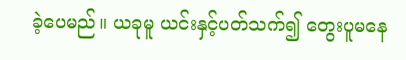ခဲ့ပေမည်။ ယခုမူ ယင်းနှင့်ပတ်သက်၍ တွေးပူမနေ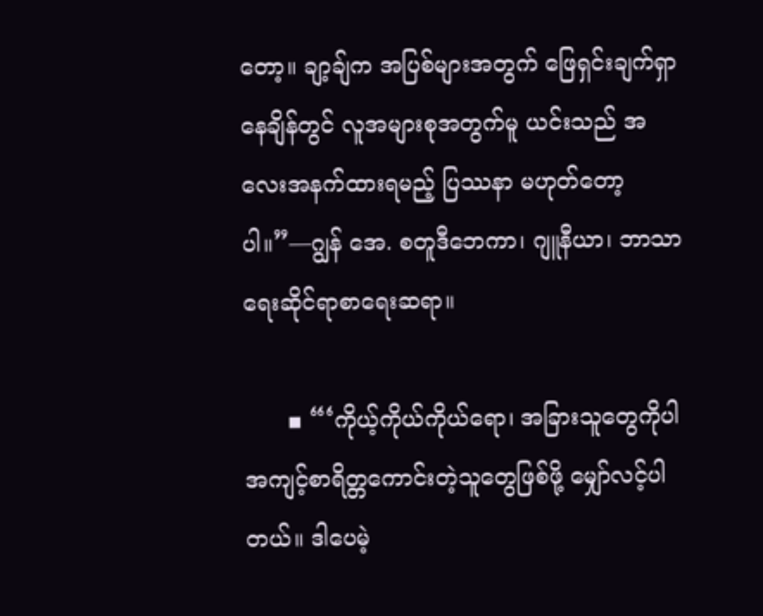တော့။ ချာ့ချ်က အပြစ်များအတွက် ဖြေရှင်းချက်ရှာနေချိန်တွင် လူအများစုအတွက်မူ ယင်းသည် အလေးအနက်ထားရမည့် ပြဿနာ မဟုတ်တော့ပါ။”—ဂျွန် အေ. စတူဒီဘေကာ၊ ဂျူနီယာ၊ ဘာသာရေးဆိုင်ရာစာရေးဆရာ။

      ▪ “‘ကိုယ့်ကိုယ်ကိုယ်ရော၊ အခြားသူတွေကိုပါ အကျင့်စာရိတ္တကောင်းတဲ့သူတွေဖြစ်ဖို့ မျှော်လင့်ပါတယ်။ ဒါပေမဲ့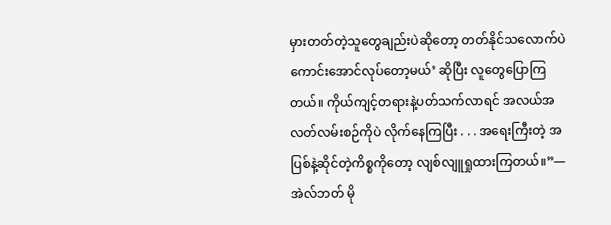မှားတတ်တဲ့သူတွေချည်းပဲဆိုတော့ တတ်နိုင်သလောက်ပဲ ကောင်းအောင်လုပ်တော့မယ်’ ဆိုပြီး လူတွေပြောကြတယ်။ ကိုယ်ကျင့်တရားနဲ့ပတ်သက်လာရင် အလယ်အလတ်လမ်းစဉ်ကိုပဲ လိုက်နေကြပြီး . . . အရေးကြီးတဲ့ အပြစ်နဲ့ဆိုင်တဲ့ကိစ္စကိုတော့ လျစ်လျူရှုထားကြတယ်။”—အဲလ်ဘတ် မို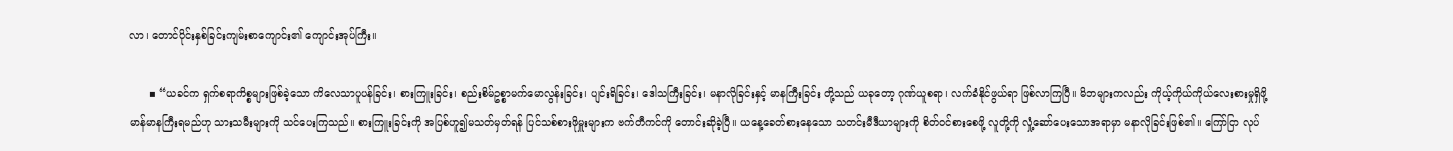လာ၊ တောင်ပိုင်းနှစ်ခြင်းကျမ်းစာကျောင်း၏ ကျောင်းအုပ်ကြီး။

      ▪ “ယခင်က ရှက်စရာကိစ္စများဖြစ်ခဲ့သော ကိလေသာပူပန်ခြင်း၊ စားကြူးခြင်း၊ စည်းစိမ်ဥစ္စာမက်မောလွန်းခြင်း၊ ပျင်းရိခြင်း၊ ဒေါသကြီးခြင်း၊ မနာလိုခြင်းနှင့် မာနကြီးခြင်း တို့သည် ယခုတော့ ဂုဏ်ယူစရာ၊ လက်ခံနိုင်ဖွယ်ရာ ဖြစ်လာကြပြီ။ မိဘများကလည်း ကိုယ့်ကိုယ်ကိုယ်လေးစားမှုရှိဖို့ မာန်မာနကြီးရမည်ဟု သားသမီးများကို သင်ပေးကြသည်။ စားကြူးခြင်းကို အပြစ်ဟူ၍မသတ်မှတ်ရန် ပြင်သစ်စားဖိုမှူးများက ဗက်တီကင်ကို တောင်းဆိုခဲ့ပြီ။ ယနေ့ခေတ်စားနေသော သတင်းမီဒီယာများကို စိတ်ဝင်စားစေဖို့ လူတို့ကို လှုံ့ဆော်ပေးသောအရာမှာ မနာလိုခြင်းဖြစ်၏။ ကြော်ငြာ လုပ်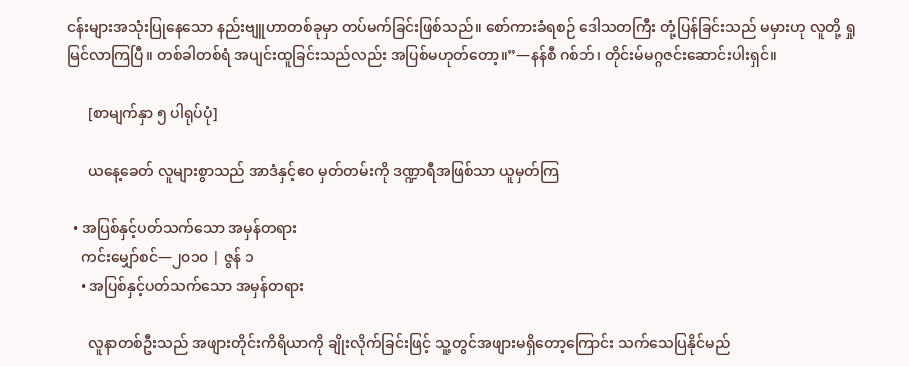ငန်းများအသုံးပြုနေသော နည်းဗျူဟာတစ်ခုမှာ တပ်မက်ခြင်းဖြစ်သည်။ စော်ကားခံရစဉ် ဒေါသတကြီး တုံ့ပြန်ခြင်းသည် မမှားဟု လူတို့ ရှုမြင်လာကြပြီ။ တစ်ခါတစ်ရံ အပျင်းထူခြင်းသည်လည်း အပြစ်မဟုတ်တော့။”—နန်စီ ဂစ်ဘ်၊ တိုင်းမ်မဂ္ဂဇင်းဆောင်းပါးရှင်။

      [စာမျက်နှာ ၅ ပါရုပ်ပုံ]

      ယနေ့ခေတ် လူများစွာသည် အာဒံနှင့်ဧ၀ မှတ်တမ်းကို ဒဏ္ဍာရီအဖြစ်သာ ယူမှတ်ကြ

  • အပြစ်နှင့်ပတ်သက်သော အမှန်တရား
    ကင်းမျှော်စင်—၂၀၁၀ | ဇွန် ၁
    • အပြစ်နှင့်ပတ်သက်သော အမှန်တရား

      လူနာတစ်ဦးသည် အဖျားတိုင်းကိရိယာကို ချိုးလိုက်ခြင်းဖြင့် သူ့တွင်အဖျားမရှိတော့ကြောင်း သက်သေပြနိုင်မည်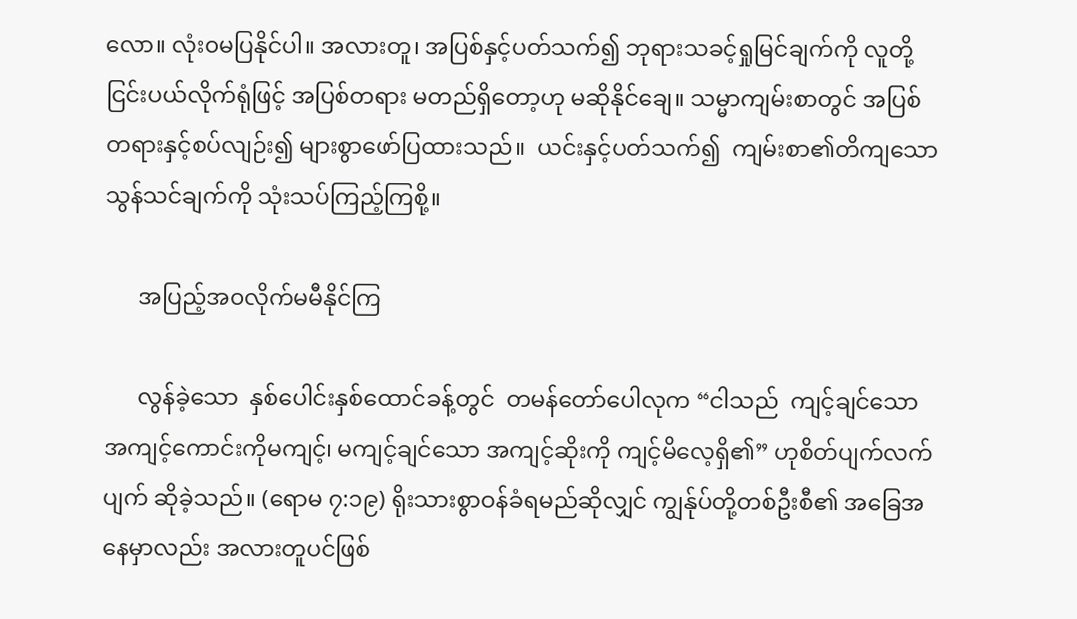လော။ လုံး၀မပြနိုင်ပါ။ အလားတူ၊ အပြစ်နှင့်ပတ်သက်၍ ဘုရားသခင့်ရှုမြင်ချက်ကို လူတို့ ငြင်းပယ်လိုက်ရုံဖြင့် အပြစ်တရား မတည်ရှိတော့ဟု မဆိုနိုင်ချေ။ သမ္မာကျမ်းစာတွင် အပြစ်တရားနှင့်စပ်လျဉ်း၍ များစွာဖော်ပြထားသည်။  ယင်းနှင့်ပတ်သက်၍  ကျမ်းစာ၏တိကျသောသွန်သင်ချက်ကို သုံးသပ်ကြည့်ကြစို့။

      အပြည့်အ၀လိုက်မမီနိုင်ကြ

      လွန်ခဲ့သော  နှစ်ပေါင်းနှစ်ထောင်ခန့်တွင်  တမန်တော်ပေါလုက “ငါသည်  ကျင့်ချင်သော  အကျင့်ကောင်းကိုမကျင့်၊ မကျင့်ချင်သော အကျင့်ဆိုးကို ကျင့်မိလေ့ရှိ၏” ဟုစိတ်ပျက်လက်ပျက် ဆိုခဲ့သည်။ (ရောမ ၇:၁၉) ရိုးသားစွာဝန်ခံရမည်ဆိုလျှင် ကျွန်ုပ်တို့တစ်ဦးစီ၏ အခြေအနေမှာလည်း အလားတူပင်ဖြစ်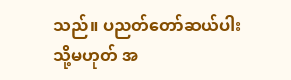သည်။ ပညတ်တော်ဆယ်ပါး သို့မဟုတ် အ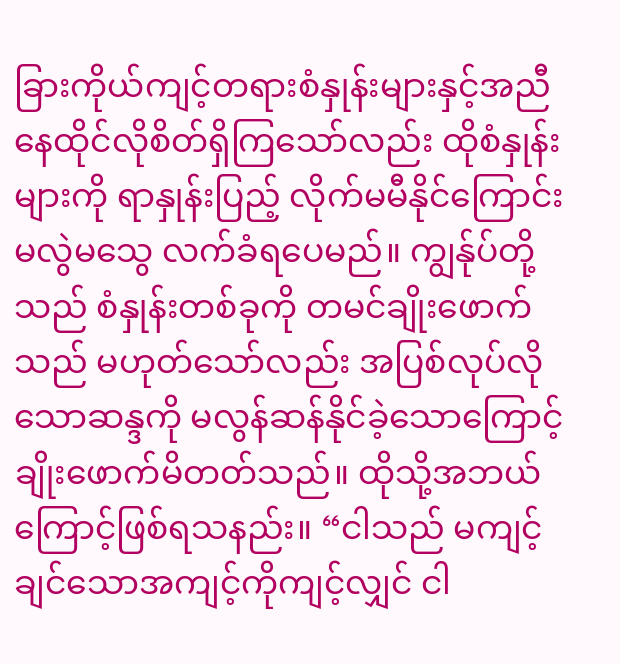ခြားကိုယ်ကျင့်တရားစံနှုန်းများနှင့်အညီ နေထိုင်လိုစိတ်ရှိကြသော်လည်း ထိုစံနှုန်းများကို ရာနှုန်းပြည့် လိုက်မမီနိုင်ကြောင်း မလွဲမသွေ လက်ခံရပေမည်။ ကျွန်ုပ်တို့သည် စံနှုန်းတစ်ခုကို တမင်ချိုးဖောက်သည် မဟုတ်သော်လည်း အပြစ်လုပ်လိုသောဆန္ဒကို မလွန်ဆန်နိုင်ခဲ့သောကြောင့် ချိုးဖောက်မိတတ်သည်။ ထိုသို့အဘယ်ကြောင့်ဖြစ်ရသနည်း။ “ငါသည် မကျင့်ချင်သောအကျင့်ကိုကျင့်လျှင် ငါ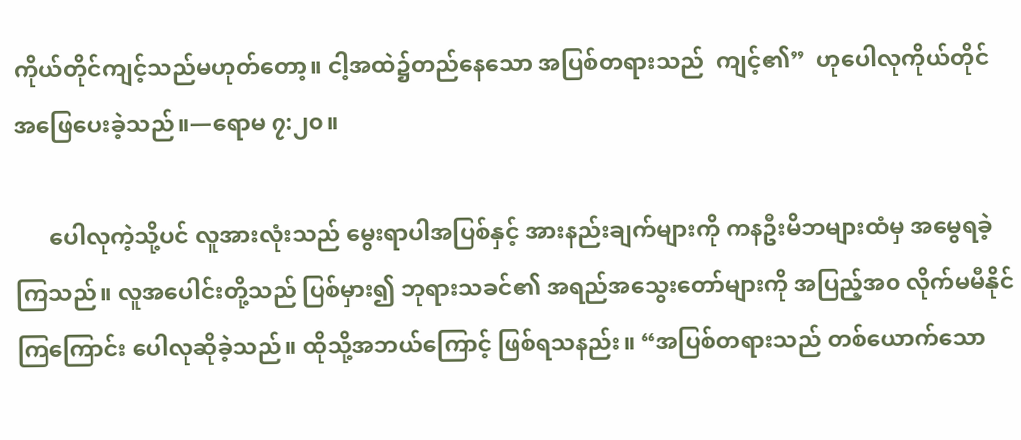ကိုယ်တိုင်ကျင့်သည်မဟုတ်တော့။ ငါ့အထဲ၌တည်နေသော အပြစ်တရားသည်  ကျင့်၏”  ဟုပေါလုကိုယ်တိုင်  အဖြေပေးခဲ့သည်။—ရောမ ၇:၂၀။

      ပေါလုကဲ့သို့ပင် လူအားလုံးသည် မွေးရာပါအပြစ်နှင့် အားနည်းချက်များကို ကနဦးမိဘများထံမှ အမွေရခဲ့ကြသည်။ လူအပေါင်းတို့သည် ပြစ်မှား၍ ဘုရားသခင်၏ အရည်အသွေးတော်များကို အပြည့်အ၀ လိုက်မမီနိုင်ကြကြောင်း ပေါလုဆိုခဲ့သည်။ ထိုသို့အဘယ်ကြောင့် ဖြစ်ရသနည်း။ “အပြစ်တရားသည် တစ်ယောက်သော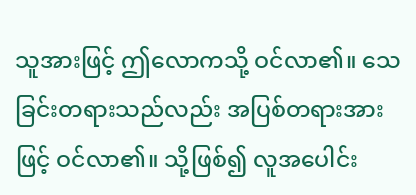သူအားဖြင့် ဤလောကသို့ ဝင်လာ၏။ သေခြင်းတရားသည်လည်း အပြစ်တရားအားဖြင့် ဝင်လာ၏။ သို့ဖြစ်၍ လူအပေါင်း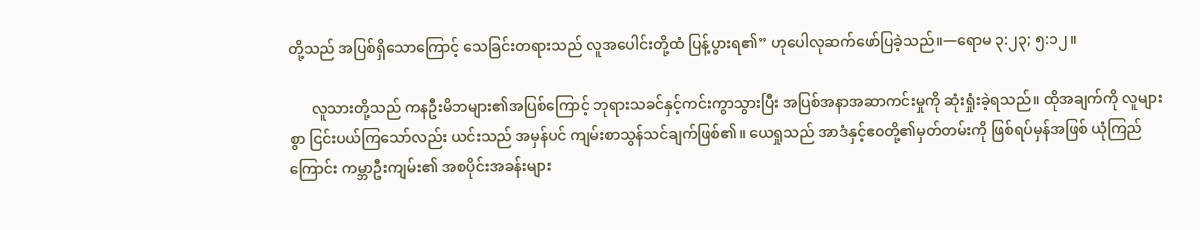တို့သည် အပြစ်ရှိသောကြောင့် သေခြင်းတရားသည် လူအပေါင်းတို့ထံ ပြန့်ပွားရ၏” ဟုပေါလုဆက်ဖော်ပြခဲ့သည်။—ရောမ ၃:၂၃; ၅:၁၂။

      လူသားတို့သည် ကနဦးမိဘများ၏အပြစ်ကြောင့် ဘုရားသခင်နှင့်ကင်းကွာသွားပြီး အပြစ်အနာအဆာကင်းမှုကို ဆုံးရှုံးခဲ့ရသည်။ ထိုအချက်ကို လူများစွာ ငြင်းပယ်ကြသော်လည်း ယင်းသည် အမှန်ပင် ကျမ်းစာသွန်သင်ချက်ဖြစ်၏။ ယေရှုသည် အာဒံနှင့်ဧ၀တို့၏မှတ်တမ်းကို ဖြစ်ရပ်မှန်အဖြစ် ယုံကြည်ကြောင်း ကမ္ဘာဦးကျမ်း၏ အစပိုင်းအခန်းများ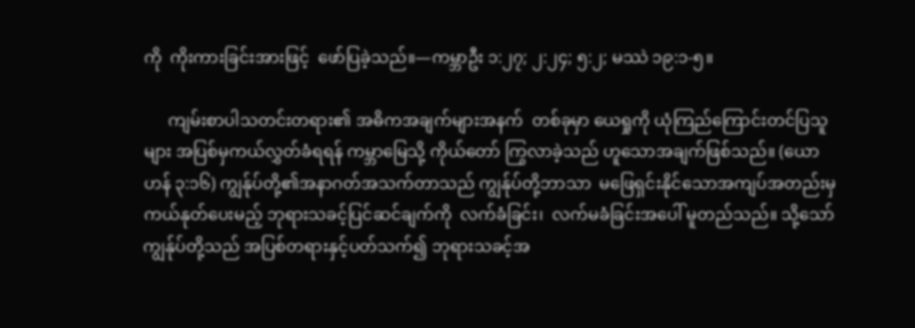ကို  ကိုးကားခြင်းအားဖြင့်  ဖော်ပြခဲ့သည်။—ကမ္ဘာဦး ၁:၂၇; ၂:၂၄; ၅:၂; မဿဲ ၁၉:၁-၅။

      ကျမ်းစာပါသတင်းတရား၏ အဓိကအချက်များအနက်  တစ်ခုမှာ ယေရှုကို ယုံကြည်ကြောင်းတင်ပြသူများ အပြစ်မှကယ်လွှတ်ခံရရန် ကမ္ဘာမြေသို့ ကိုယ်တော် ကြွလာခဲ့သည် ဟူသောအချက်ဖြစ်သည်။ (ယောဟန် ၃:၁၆) ကျွန်ုပ်တို့၏အနာဂတ်အသက်တာသည် ကျွန်ုပ်တို့ဘာသာ  မဖြေရှင်းနိုင်သောအကျပ်အတည်းမှ  ကယ်နုတ်ပေးမည့် ဘုရားသခင့်ပြင်ဆင်ချက်ကို  လက်ခံခြင်း၊  လက်မခံခြင်းအပေါ် မူတည်သည်။ သို့သော် ကျွန်ုပ်တို့သည် အပြစ်တရားနှင့်ပတ်သက်၍ ဘုရားသခင့်အ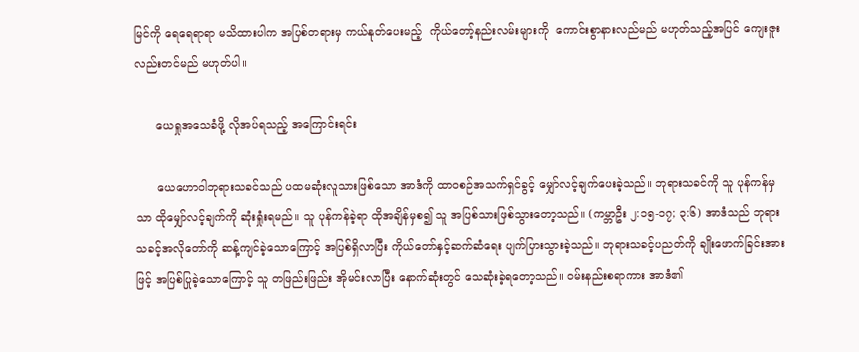မြင်ကို ရေရေရာရာ မသိထားပါက အပြစ်တရားမှ ကယ်နုတ်ပေးမည့်  ကိုယ်တော့်နည်းလမ်းများကို  ကောင်းစွာနားလည်မည် မဟုတ်သည့်အပြင် ကျေးဇူးလည်းတင်မည် မဟုတ်ပါ။

      ယေရှုအသေခံဖို့ လိုအပ်ရသည့် အကြောင်းရင်း

      ယေဟောဝါဘုရားသခင်သည် ပထမဆုံးလူသားဖြစ်သော အာဒံကို ထာ၀စဉ်အသက်ရှင်ခွင့် မျှော်လင့်ချက်ပေးခဲ့သည်။ ဘုရားသခင်ကို သူ ပုန်ကန်မှသာ ထိုမျှော်လင့်ချက်ကို ဆုံးရှုံးရမည်။ သူ ပုန်ကန်ခဲ့ရာ ထိုအချိန်မှစ၍ သူ အပြစ်သားဖြစ်သွားတော့သည်။ (ကမ္ဘာဦး ၂:၁၅-၁၇; ၃:၆) အာဒံသည် ဘုရားသခင့်အလိုတော်ကို ဆန့်ကျင်ခဲ့သောကြောင့် အပြစ်ရှိလာပြီး ကိုယ်တော်နှင့်ဆက်ဆံရေး ပျက်ပြားသွားခဲ့သည်။ ဘုရားသခင့်ပညတ်ကို ချိုးဖောက်ခြင်းအားဖြင့် အပြစ်ပြုခဲ့သောကြောင့် သူ တဖြည်းဖြည်း အိုမင်းလာပြီး နောက်ဆုံးတွင် သေဆုံးခဲ့ရတော့သည်။ ဝမ်းနည်းစရာကား အာဒံ၏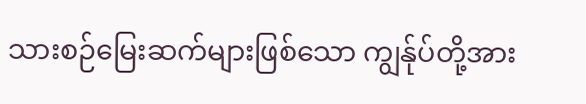သားစဉ်မြေးဆက်များဖြစ်သော ကျွန်ုပ်တို့အား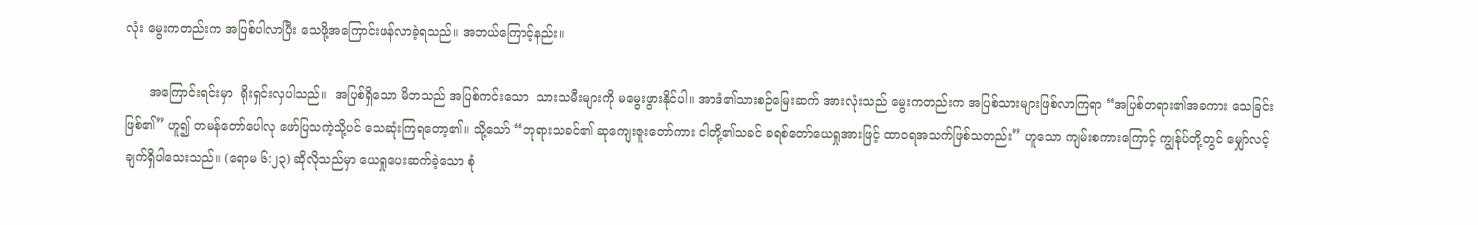လုံး မွေးကတည်းက အပြစ်ပါလာပြီး သေဖို့အကြောင်းဖန်လာခဲ့ရသည်။ အဘယ်ကြောင့်နည်း။

      အကြောင်းရင်းမှာ  ရိုးရှင်းလှပါသည်။  အပြစ်ရှိသော မိဘသည် အပြစ်ကင်းသော  သားသမီးများကို မမွေးဖွားနိုင်ပါ။ အာဒံ၏သားစဉ်မြေးဆက် အားလုံးသည် မွေးကတည်းက အပြစ်သားများဖြစ်လာကြရာ “အပြစ်တရား၏အခကား သေခြင်းဖြစ်၏” ဟူ၍ တမန်တော်ပေါလု ဖော်ပြသကဲ့သို့ပင် သေဆုံးကြရတော့၏။ သို့သော် “ဘုရားသခင်၏ ဆုကျေးဇူးတော်ကား ငါတို့၏သခင် ခရစ်တော်ယေရှုအားဖြင့် ထာ၀ရအသက်ဖြစ်သတည်း” ဟူသော ကျမ်းစကားကြောင့် ကျွန်ုပ်တို့တွင် မျှော်လင့်ချက်ရှိပါသေးသည်။ (ရောမ ၆:၂၃) ဆိုလိုသည်မှာ ယေရှုပေးဆက်ခဲ့သော စုံ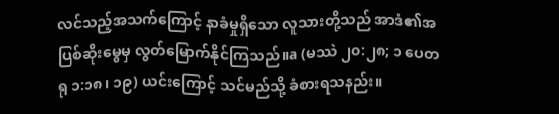လင်သည့်အသက်ကြောင့် နာခံမှုရှိသော လူသားတို့သည် အာဒံ၏အပြစ်ဆိုးမွေမှ လွတ်မြောက်နိုင်ကြသည်။a (မဿဲ ၂၀:၂၈; ၁ ပေတရု ၁:၁၈၊ ၁၉) ယင်းကြောင့် သင်မည်သို့ ခံစားရသနည်း။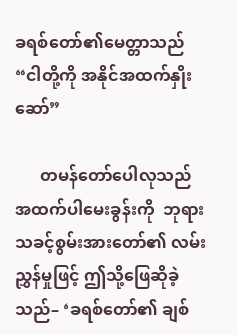ခရစ်တော်၏မေတ္တာသည် “ငါတို့ကို အနိုင်အထက်နှိုးဆော်”

      တမန်တော်ပေါလုသည်  အထက်ပါမေးခွန်းကို  ဘုရားသခင့်စွမ်းအားတော်၏ လမ်းညွှန်မှုဖြင့် ဤသို့ဖြေဆိုခဲ့သည်– ‘ခရစ်တော်၏ ချစ်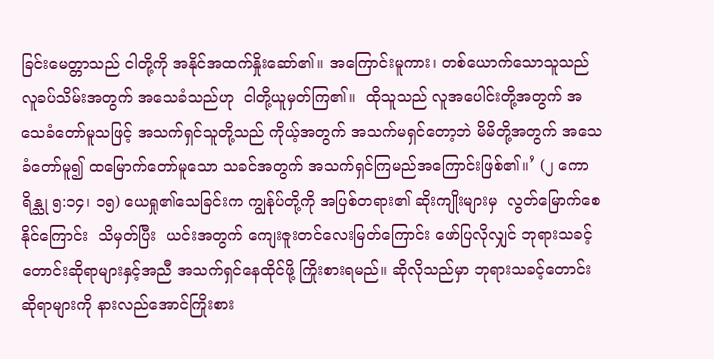ခြင်းမေတ္တာသည် ငါတို့ကို အနိုင်အထက်နှိုးဆော်၏။ အကြောင်းမူကား၊ တစ်ယောက်သောသူသည် လူခပ်သိမ်းအတွက် အသေခံသည်ဟု  ငါတို့ယူမှတ်ကြ၏။  ထိုသူသည် လူအပေါင်းတို့အတွက် အသေခံတော်မူသဖြင့် အသက်ရှင်သူတို့သည် ကိုယ့်အတွက် အသက်မရှင်တော့ဘဲ မိမိတို့အတွက် အသေခံတော်မူ၍ ထမြောက်တော်မူသော သခင်အတွက် အသက်ရှင်ကြမည်အကြောင်းဖြစ်၏။’ (၂ ကောရိန္သု ၅:၁၄၊ ၁၅) ယေရှု၏သေခြင်းက ကျွန်ုပ်တို့ကို အပြစ်တရား၏ ဆိုးကျိုးများမှ  လွတ်မြောက်စေနိုင်ကြောင်း  သိမှတ်ပြီး  ယင်းအတွက် ကျေးဇူးတင်လေးမြတ်ကြောင်း ဖော်ပြလိုလျှင် ဘုရားသခင့်တောင်းဆိုရာများနှင့်အညီ အသက်ရှင်နေထိုင်ဖို့ ကြိုးစားရမည်။ ဆိုလိုသည်မှာ ဘုရားသခင့်တောင်းဆိုရာများကို နားလည်အောင်ကြိုးစား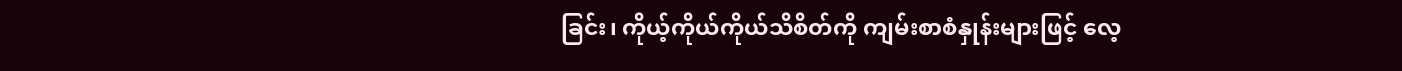ခြင်း၊ ကိုယ့်ကိုယ်ကိုယ်သိစိတ်ကို ကျမ်းစာစံနှုန်းများဖြင့် လေ့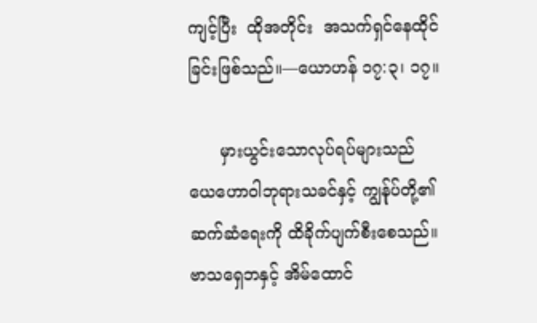ကျင့်ပြီး  ထိုအတိုင်း  အသက်ရှင်နေထိုင်ခြင်းဖြစ်သည်။—ယောဟန် ၁၇:၃၊ ၁၇။

      မှားယွင်းသောလုပ်ရပ်များသည်  ယေဟောဝါဘုရားသခင်နှင့် ကျွန်ုပ်တို့၏ဆက်ဆံရေးကို ထိခိုက်ပျက်စီးစေသည်။ ဗာသရှေဘနှင့် အိမ်ထောင်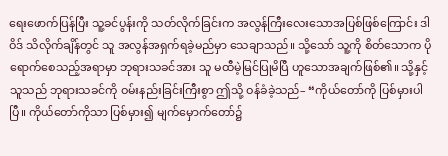ရေးဖောက်ပြန်ပြီး သူ့ခင်ပွန်းကို သတ်လိုက်ခြင်းက အလွန်ကြီးလေးသောအပြစ်ဖြစ်ကြောင်း ဒါဝိဒ် သိလိုက်ချိန်တွင် သူ အလွန်အရှက်ရခဲ့မည်မှာ သေချာသည်။ သို့သော် သူ့ကို စိတ်သောက ပိုရောက်စေသည့်အရာမှာ ဘုရားသခင်အား သူ မထီမဲ့မြင်ပြုမိပြီ ဟူသောအချက်ဖြစ်၏။ သို့နှင့် သူသည် ဘုရားသခင်ကို ဝမ်းနည်းခြင်းကြီးစွာ ဤသို့ ဝန်ခံခဲ့သည်– “ကိုယ်တော်ကို ပြစ်မှားပါပြီ။ ကိုယ်တော်ကိုသာ ပြစ်မှား၍ မျက်မှောက်တော်၌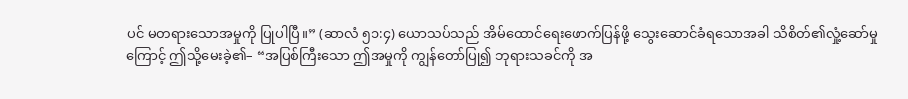ပင် မတရားသောအမှုကို ပြုပါပြီ။” (ဆာလံ ၅၁:၄) ယောသပ်သည် အိမ်ထောင်ရေးဖောက်ပြန်ဖို့ သွေးဆောင်ခံရသောအခါ သိစိတ်၏လှုံ့ဆော်မှုကြောင့် ဤသို့မေးခဲ့၏– “အပြစ်ကြီးသော ဤအမှုကို ကျွန်တော်ပြု၍ ဘုရားသခင်ကို အ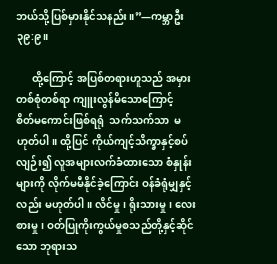ဘယ်သို့ပြစ်မှားနိုင်သနည်း။”—ကမ္ဘာဦး ၃၉:၉။

      ထို့ကြောင့် အပြစ်တရားဟူသည် အမှားတစ်စုံတစ်ရာ ကျူးလွန်မိသောကြောင့်  စိတ်မကောင်းဖြစ်ရရုံ  သက်သက်သာ  မဟုတ်ပါ။ ထို့ပြင် ကိုယ်ကျင့်သိက္ခာနှင့်စပ်လျဉ်း၍ လူအများလက်ခံထားသော စံနှုန်းများကို လိုက်မမီနိုင်ခဲ့ကြောင်း ဝန်ခံရုံမျှနှင့်လည်း မဟုတ်ပါ။ လိင်မှု၊ ရိုးသားမှု၊ လေးစားမှု၊ ဝတ်ပြုကိုးကွယ်မှုစသည်တို့နှင့်ဆိုင်သော ဘုရားသ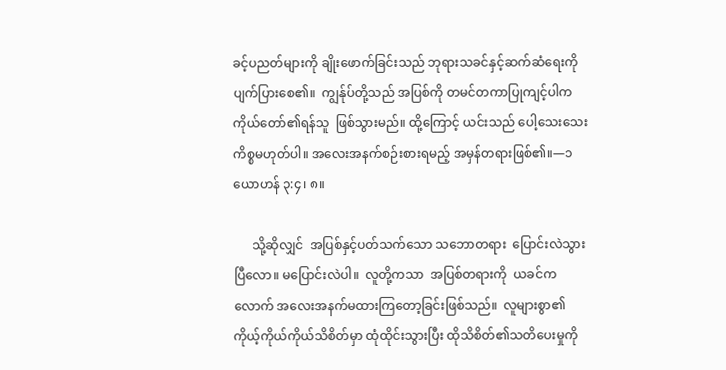ခင့်ပညတ်များကို ချိုးဖောက်ခြင်းသည် ဘုရားသခင်နှင့်ဆက်ဆံရေးကို  ပျက်ပြားစေ၏။  ကျွန်ုပ်တို့သည် အပြစ်ကို တမင်တကာပြုကျင့်ပါက  ကိုယ်တော်၏ရန်သူ  ဖြစ်သွားမည်။ ထို့ကြောင့် ယင်းသည် ပေါ့သေးသေးကိစ္စမဟုတ်ပါ။ အလေးအနက်စဉ်းစားရမည့် အမှန်တရားဖြစ်၏။—၁ ယောဟန် ၃:၄၊ ၈။

      သို့ဆိုလျှင်  အပြစ်နှင့်ပတ်သက်သော သဘောတရား  ပြောင်းလဲသွားပြီလော။ မပြောင်းလဲပါ။  လူတို့ကသာ  အပြစ်တရားကို  ယခင်ကလောက် အလေးအနက်မထားကြတော့ခြင်းဖြစ်သည်။  လူများစွာ၏ ကိုယ့်ကိုယ်ကိုယ်သိစိတ်မှာ ထုံထိုင်းသွားပြီး ထိုသိစိတ်၏သတိပေးမှုကို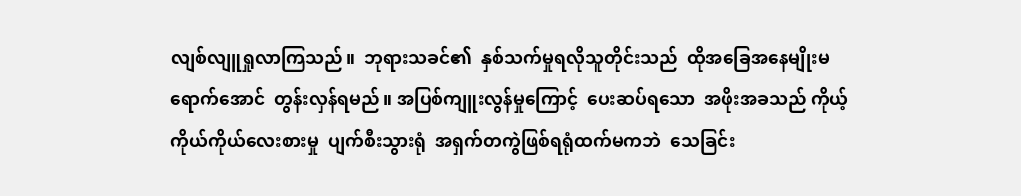လျစ်လျူရှုလာကြသည်။  ဘုရားသခင်၏  နှစ်သက်မှုရလိုသူတိုင်းသည်  ထိုအခြေအနေမျိုးမရောက်အောင်  တွန်းလှန်ရမည်။ အပြစ်ကျူးလွန်မှုကြောင့်  ပေးဆပ်ရသော  အဖိုးအခသည် ကိုယ့်ကိုယ်ကိုယ်လေးစားမှု  ပျက်စီးသွားရုံ  အရှက်တကွဲဖြစ်ရရုံထက်မကဘဲ  သေခြင်း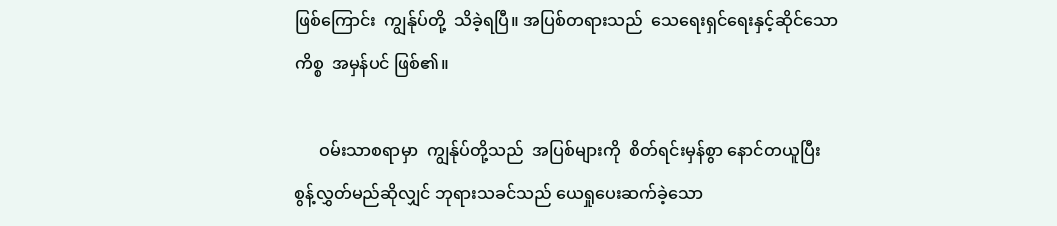ဖြစ်ကြောင်း  ကျွန်ုပ်တို့  သိခဲ့ရပြီ။ အပြစ်တရားသည်  သေရေးရှင်ရေးနှင့်ဆိုင်သောကိစ္စ  အမှန်ပင် ဖြစ်၏။

      ဝမ်းသာစရာမှာ  ကျွန်ုပ်တို့သည်  အပြစ်များကို  စိတ်ရင်းမှန်စွာ နောင်တယူပြီး စွန့်လွှတ်မည်ဆိုလျှင် ဘုရားသခင်သည် ယေရှုပေးဆက်ခဲ့သော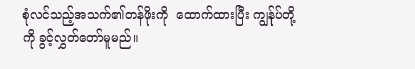စုံလင်သည့်အသက်၏တန်ဖိုးကို  ထောက်ထားပြီး ကျွန်ုပ်တို့ကို ခွင့်လွှတ်တော်မူမည်။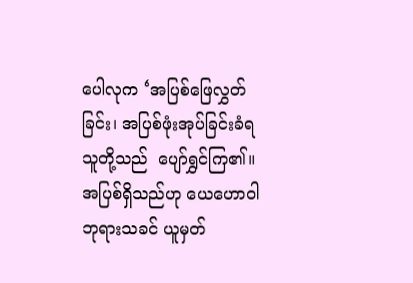ပေါလုက ‘အပြစ်ဖြေလွှတ်ခြင်း၊ အပြစ်ဖုံးအုပ်ခြင်းခံရသူတို့သည်  ပျော်ရွှင်ကြ၏။  အပြစ်ရှိသည်ဟု ယေဟောဝါဘုရားသခင် ယူမှတ်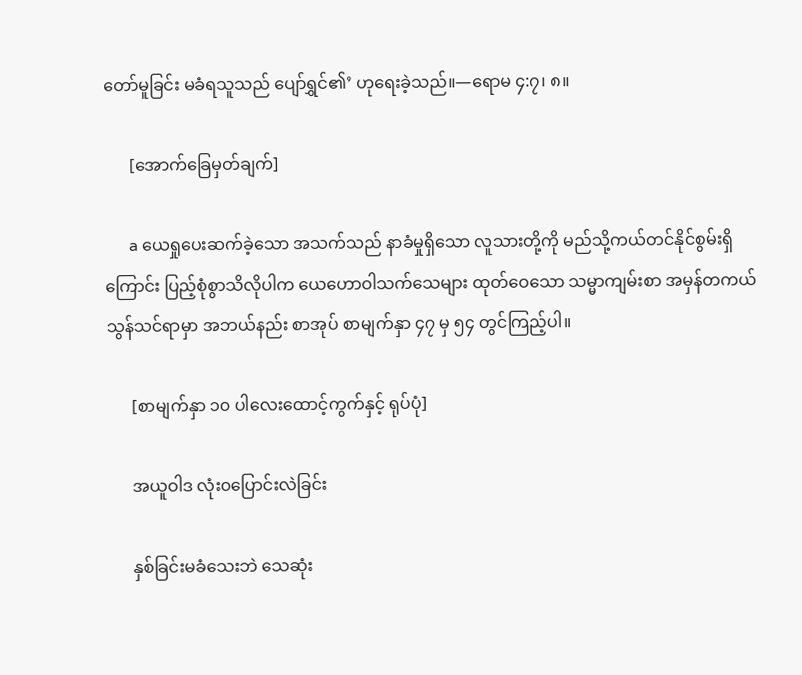တော်မူခြင်း မခံရသူသည် ပျော်ရွှင်၏’ ဟုရေးခဲ့သည်။—ရောမ ၄:၇၊ ၈။

      [အောက်ခြေမှတ်ချက်]

      a ယေရှုပေးဆက်ခဲ့သော အသက်သည် နာခံမှုရှိသော လူသားတို့ကို မည်သို့ကယ်တင်နိုင်စွမ်းရှိကြောင်း ပြည့်စုံစွာသိလိုပါက ယေဟောဝါသက်သေများ ထုတ်ဝေသော သမ္မာကျမ်းစာ အမှန်တကယ် သွန်သင်ရာမှာ အဘယ်နည်း စာအုပ် စာမျက်နှာ ၄၇ မှ ၅၄ တွင်ကြည့်ပါ။

      [စာမျက်နှာ ၁၀ ပါလေးထောင့်ကွက်နှင့် ရုပ်ပုံ]

      အယူဝါဒ လုံး၀ပြောင်းလဲခြင်း

      နှစ်ခြင်းမခံသေးဘဲ သေဆုံး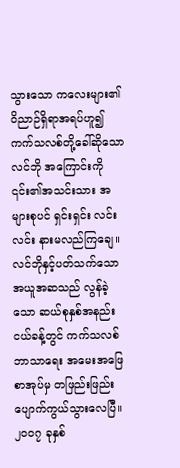သွားသော ကလေးများ၏ ဝိညာဉ်ရှိရာအရပ်ဟူ၍ ကက်သလစ်တို့ခေါ်ဆိုသော လင်ဘို အကြောင်းကို ၎င်း၏အသင်းသား အများစုပင် ရှင်းရှင်း လင်းလင်း နားမလည်ကြချေ။ လင်ဘိုနှင့်ပတ်သက်သော အယူအဆသည် လွန်ခဲ့သော ဆယ်စုနှစ်အနည်းငယ်ခန့်တွင် ကက်သလစ်ဘာသာရေး အမေးအဖြေစာအုပ်မှ တဖြည်းဖြည်း ပျောက်ကွယ်သွားလေပြီ။ ၂၀၀၇ ခုနှစ်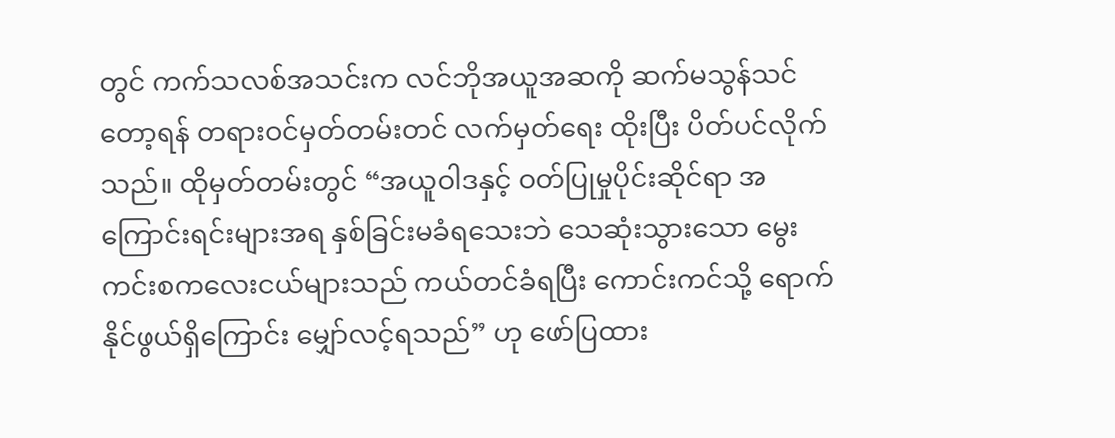တွင် ကက်သလစ်အသင်းက လင်ဘိုအယူအဆကို ဆက်မသွန်သင်တော့ရန် တရားဝင်မှတ်တမ်းတင် လက်မှတ်ရေး ထိုးပြီး ပိတ်ပင်လိုက်သည်။ ထိုမှတ်တမ်းတွင် “အယူဝါဒနှင့် ဝတ်ပြုမှုပိုင်းဆိုင်ရာ အကြောင်းရင်းများအရ နှစ်ခြင်းမခံရသေးဘဲ သေဆုံးသွားသော မွေးကင်းစကလေးငယ်များသည် ကယ်တင်ခံရပြီး ကောင်းကင်သို့ ရောက်နိုင်ဖွယ်ရှိကြောင်း မျှော်လင့်ရသည်” ဟု ဖော်ပြထား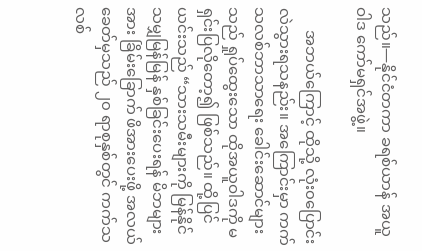သည်။—နိုင်ငံတကာ ခရစ်ယာန် အယူဝါဒ ကော်မရှင်အဖွဲ့။

      အဘယ်ကြောင့် ထိုသို့ လုံး၀ပြောင်းလဲသွားရသနည်း။ အကြောင်းမှာ ကက်သလစ်ဘာသာရေး ခေါင်းဆောင်များသည် ရှုပ်ထွေးသော ထိုအယူဝါဒကို မရှင်းပြလိုတော့၍ ဖြစ်သည်။ ထို့ပြင် ယင်းသည် “သားသမီးများကို မြန်နိုင်သမျှမြန်မြန် နှစ်ခြင်းပေးရန် မိဘများအား ခြိမ်းခြောက် ဖိအားပေးဖို့ အလယ်ခေတ်မှသည် ၂၀ ရာစုနှစ်တွင် ကက်သလစ်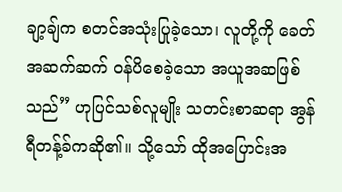ချာ့ချ်က စတင်အသုံးပြုခဲ့သော၊ လူတို့ကို ခေတ်အဆက်ဆက် ဝန်ပိစေခဲ့သော အယူအဆဖြစ်သည်” ဟုပြင်သစ်လူမျိုး သတင်းစာဆရာ အွန်ရီတန့်ခ်ကဆို၏။ သို့သော် ထိုအပြောင်းအ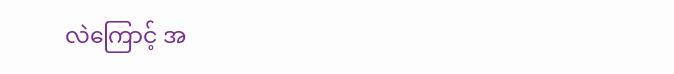လဲကြောင့် အ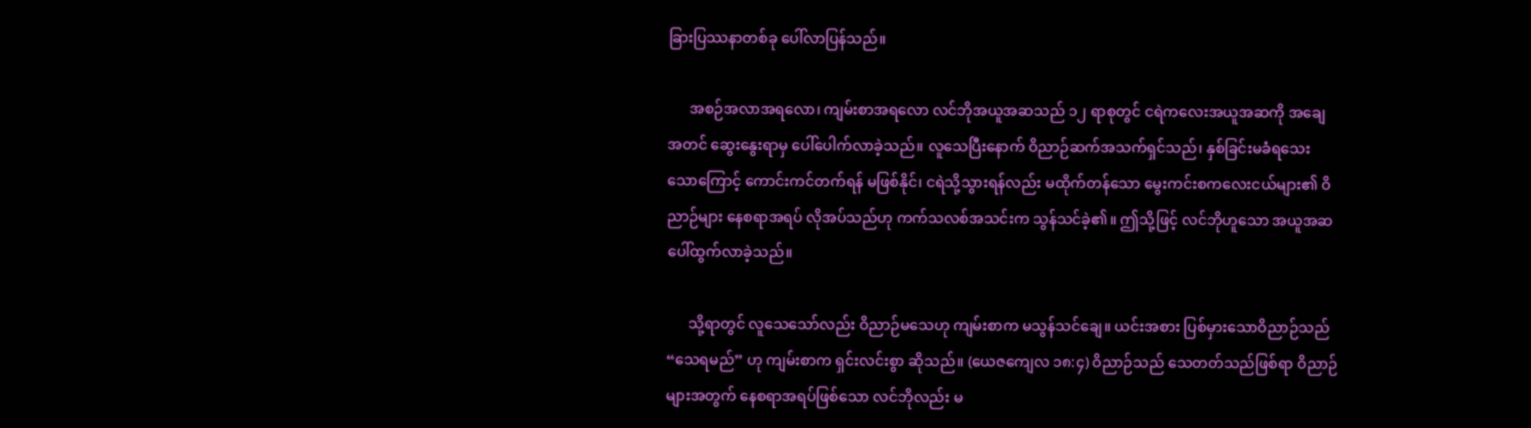ခြားပြဿနာတစ်ခု ပေါ်လာပြန်သည်။

      အစဉ်အလာအရလော၊ ကျမ်းစာအရလော လင်ဘိုအယူအဆသည် ၁၂ ရာစုတွင် ငရဲကလေးအယူအဆကို အချေအတင် ဆွေးနွေးရာမှ ပေါ်ပေါက်လာခဲ့သည်။ လူသေပြီးနောက် ဝိညာဉ်ဆက်အသက်ရှင်သည်၊ နှစ်ခြင်းမခံရသေးသောကြောင့် ကောင်းကင်တက်ရန် မဖြစ်နိုင်၊ ငရဲသို့သွားရန်လည်း မထိုက်တန်သော မွေးကင်းစကလေးငယ်များ၏ ဝိညာဉ်များ နေစရာအရပ် လိုအပ်သည်ဟု ကက်သလစ်အသင်းက သွန်သင်ခဲ့၏။ ဤသို့ဖြင့် လင်ဘိုဟူသော အယူအဆ ပေါ်ထွက်လာခဲ့သည်။

      သို့ရာတွင် လူသေသော်လည်း ဝိညာဉ်မသေဟု ကျမ်းစာက မသွန်သင်ချေ။ ယင်းအစား ပြစ်မှားသောဝိညာဉ်သည် “သေရမည်” ဟု ကျမ်းစာက ရှင်းလင်းစွာ ဆိုသည်။ (ယေဇကျေလ ၁၈:၄) ဝိညာဉ်သည် သေတတ်သည်ဖြစ်ရာ ဝိညာဉ်များအတွက် နေစရာအရပ်ဖြစ်သော လင်ဘိုလည်း မ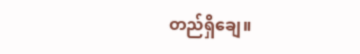တည်ရှိချေ။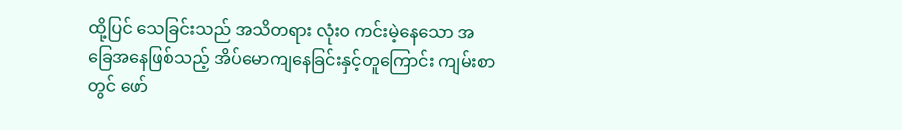ထို့ပြင် သေခြင်းသည် အသိတရား လုံး၀ ကင်းမဲ့နေသော အခြေအနေဖြစ်သည့် အိပ်မောကျနေခြင်းနှင့်တူကြောင်း ကျမ်းစာတွင် ဖော်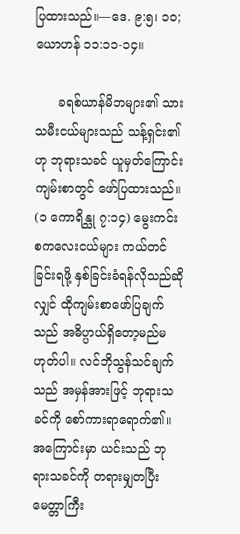ပြထားသည်။—ဒေ. ၉:၅၊ ၁၀; ယောဟန် ၁၁:၁၁-၁၄။

      ခရစ်ယာန်မိဘများ၏ သားသမီးငယ်များသည် သန့်ရှင်း၏ဟု ဘုရားသခင် ယူမှတ်ကြောင်း ကျမ်းစာတွင် ဖော်ပြထားသည်။ (၁ ကောရိန္သု ၇:၁၄) မွေးကင်းစကလေးငယ်များ ကယ်တင်ခြင်းရဖို့ နှစ်ခြင်းခံရန်လိုသည်ဆိုလျှင် ထိုကျမ်းစာဖော်ပြချက်သည် အဓိပ္ပာယ်ရှိတော့မည်မဟုတ်ပါ။ လင်ဘိုသွန်သင်ချက်သည် အမှန်အားဖြင့် ဘုရားသခင်ကို စော်ကားရာရောက်၏။ အကြောင်းမှာ ယင်းသည် ဘုရားသခင်ကို တရားမျှတပြီး မေတ္တာကြီး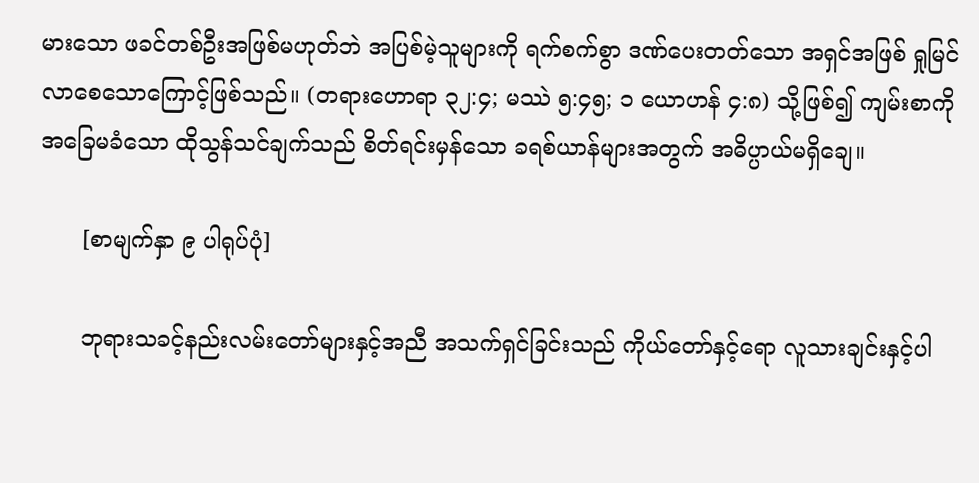မားသော ဖခင်တစ်ဦးအဖြစ်မဟုတ်ဘဲ အပြစ်မဲ့သူများကို ရက်စက်စွာ ဒဏ်ပေးတတ်သော အရှင်အဖြစ် ရှုမြင်လာစေသောကြောင့်ဖြစ်သည်။ (တရားဟောရာ ၃၂:၄; မဿဲ ၅:၄၅; ၁ ယောဟန် ၄:၈) သို့ဖြစ်၍ ကျမ်းစာကို အခြေမခံသော ထိုသွန်သင်ချက်သည် စိတ်ရင်းမှန်သော ခရစ်ယာန်များအတွက် အဓိပ္ပာယ်မရှိချေ။

      [စာမျက်နှာ ၉ ပါရုပ်ပုံ]

      ဘုရားသခင့်နည်းလမ်းတော်များနှင့်အညီ အသက်ရှင်ခြင်းသည် ကိုယ်တော်နှင့်ရော လူသားချင်းနှင့်ပါ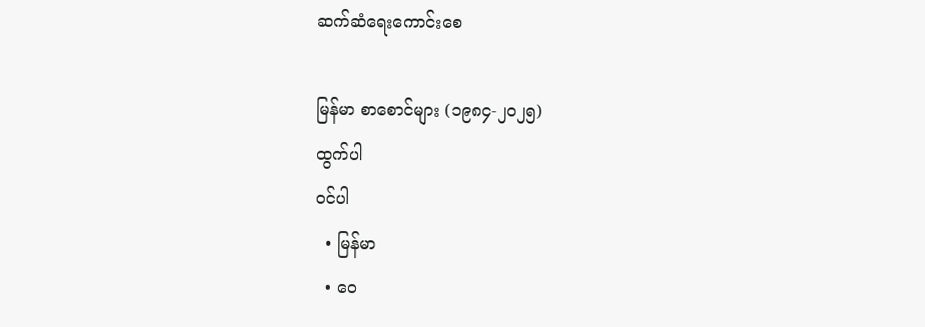ဆက်ဆံရေးကောင်းစေ

မြန်မာ စာစောင်များ (၁၉၈၄-၂၀၂၅)
ထွက်ပါ
ဝင်ပါ
  • မြန်မာ
  • ဝေ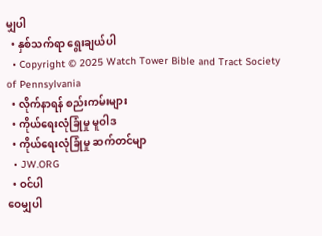မျှပါ
  • နှစ်သက်ရာ ရွေးချယ်ပါ
  • Copyright © 2025 Watch Tower Bible and Tract Society of Pennsylvania
  • လိုက်နာရန် စည်းကမ်းများ
  • ကိုယ်ရေးလုံခြုံမှု မူဝါဒ
  • ကိုယ်ရေးလုံခြုံမှု ဆက်တင်မျာ
  • JW.ORG
  • ဝင်ပါ
ဝေမျှပါ